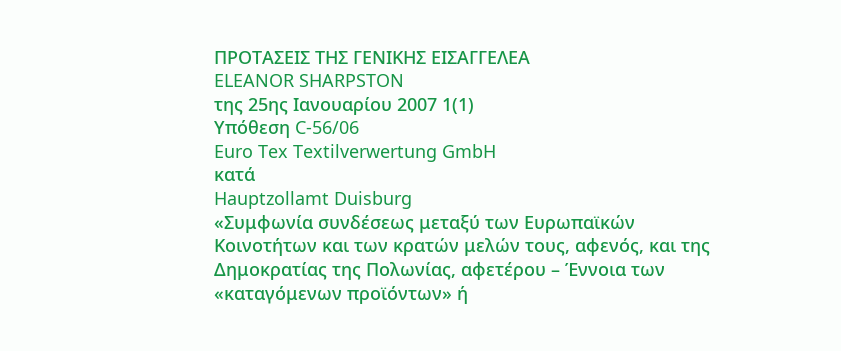ΠΡΟΤΑΣΕΙΣ ΤΗΣ ΓΕΝΙΚΗΣ ΕΙΣΑΓΓΕΛΕΑ
ELEANOR SHARPSTON
της 25ης Ιανουαρίου 2007 1(1)
Υπόθεση C-56/06
Euro Tex Textilverwertung GmbH
κατά
Hauptzollamt Duisburg
«Συμφωνία συνδέσεως μεταξύ των Ευρωπαϊκών Κοινοτήτων και των κρατών μελών τους, αφενός, και της Δημοκρατίας της Πολωνίας, αφετέρου – Έννοια των «καταγόμενων προϊόντων» ή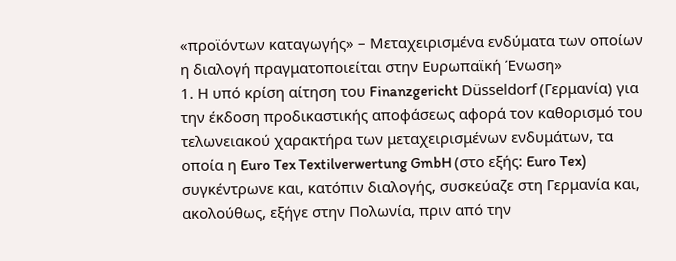«προϊόντων καταγωγής» – Μεταχειρισμένα ενδύματα των οποίων η διαλογή πραγματοποιείται στην Ευρωπαϊκή Ένωση»
1. Η υπό κρίση αίτηση του Finanzgericht Düsseldorf (Γερμανία) για την έκδοση προδικαστικής αποφάσεως αφορά τον καθορισμό του τελωνειακού χαρακτήρα των μεταχειρισμένων ενδυμάτων, τα οποία η Euro Tex Textilverwertung GmbH (στο εξής: Euro Tex) συγκέντρωνε και, κατόπιν διαλογής, συσκεύαζε στη Γερμανία και, ακολούθως, εξήγε στην Πολωνία, πριν από την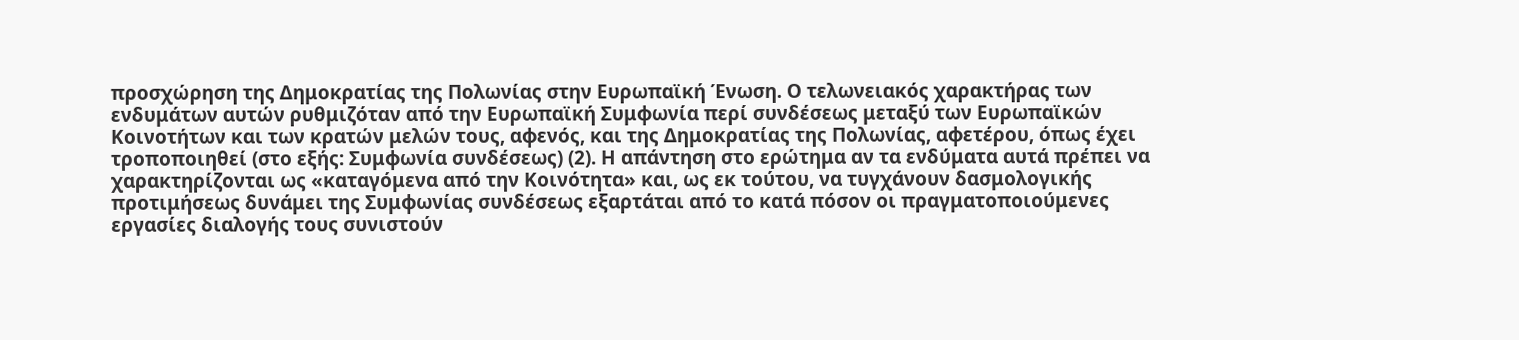προσχώρηση της Δημοκρατίας της Πολωνίας στην Ευρωπαϊκή Ένωση. Ο τελωνειακός χαρακτήρας των ενδυμάτων αυτών ρυθμιζόταν από την Ευρωπαϊκή Συμφωνία περί συνδέσεως μεταξύ των Ευρωπαϊκών Κοινοτήτων και των κρατών μελών τους, αφενός, και της Δημοκρατίας της Πολωνίας, αφετέρου, όπως έχει τροποποιηθεί (στο εξής: Συμφωνία συνδέσεως) (2). Η απάντηση στο ερώτημα αν τα ενδύματα αυτά πρέπει να χαρακτηρίζονται ως «καταγόμενα από την Κοινότητα» και, ως εκ τούτου, να τυγχάνουν δασμολογικής προτιμήσεως δυνάμει της Συμφωνίας συνδέσεως εξαρτάται από το κατά πόσον οι πραγματοποιούμενες εργασίες διαλογής τους συνιστούν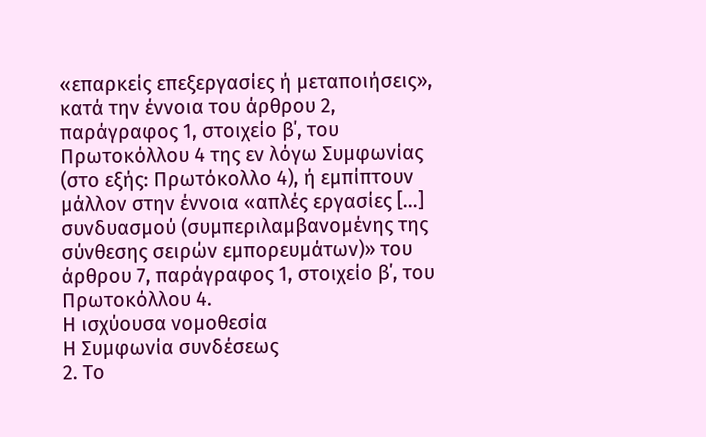«επαρκείς επεξεργασίες ή μεταποιήσεις», κατά την έννοια του άρθρου 2, παράγραφος 1, στοιχείο β΄, του Πρωτοκόλλου 4 της εν λόγω Συμφωνίας (στο εξής: Πρωτόκολλο 4), ή εμπίπτουν μάλλον στην έννοια «απλές εργασίες […] συνδυασμού (συμπεριλαμβανομένης της σύνθεσης σειρών εμπορευμάτων)» του άρθρου 7, παράγραφος 1, στοιχείο β΄, του Πρωτοκόλλου 4.
Η ισχύουσα νομοθεσία
Η Συμφωνία συνδέσεως
2. Το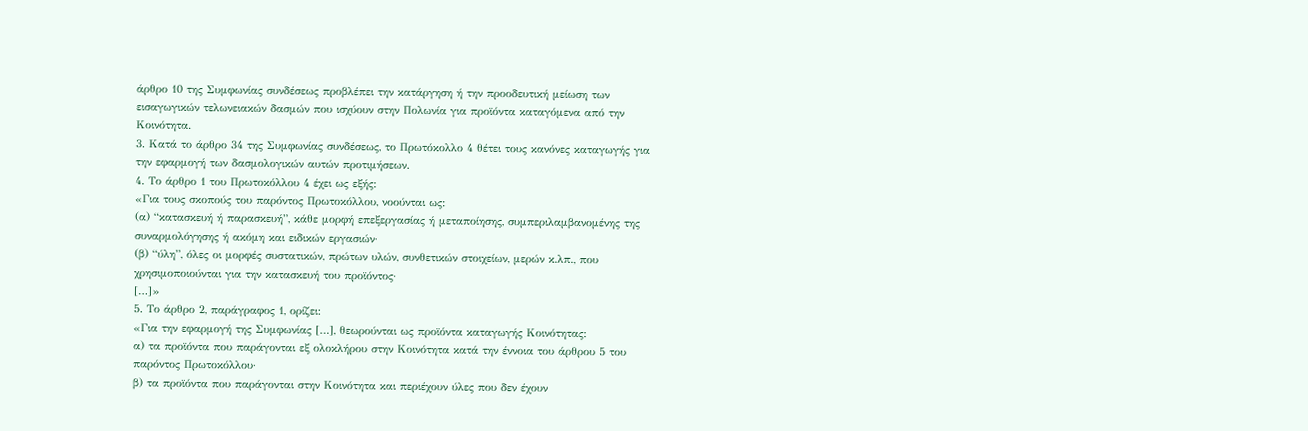άρθρο 10 της Συμφωνίας συνδέσεως προβλέπει την κατάργηση ή την προοδευτική μείωση των εισαγωγικών τελωνειακών δασμών που ισχύουν στην Πολωνία για προϊόντα καταγόμενα από την Κοινότητα.
3. Κατά το άρθρο 34 της Συμφωνίας συνδέσεως, το Πρωτόκολλο 4 θέτει τους κανόνες καταγωγής για την εφαρμογή των δασμολογικών αυτών προτιμήσεων.
4. Το άρθρο 1 του Πρωτοκόλλου 4 έχει ως εξής:
«Για τους σκοπούς του παρόντος Πρωτοκόλλου, νοούνται ως:
(α) “κατασκευή ή παρασκευή”, κάθε μορφή επεξεργασίας ή μεταποίησης, συμπεριλαμβανομένης της συναρμολόγησης ή ακόμη και ειδικών εργασιών·
(β) “ύλη”, όλες οι μορφές συστατικών, πρώτων υλών, συνθετικών στοιχείων, μερών κ.λπ., που χρησιμοποιούνται για την κατασκευή του προϊόντος·
[…]»
5. Το άρθρο 2, παράγραφος 1, ορίζει:
«Για την εφαρμογή της Συμφωνίας […], θεωρούνται ως προϊόντα καταγωγής Κοινότητας:
α) τα προϊόντα που παράγονται εξ ολοκλήρου στην Κοινότητα κατά την έννοια του άρθρου 5 του παρόντος Πρωτοκόλλου·
β) τα προϊόντα που παράγονται στην Κοινότητα και περιέχουν ύλες που δεν έχουν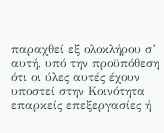παραχθεί εξ ολοκλήρου σ’ αυτή, υπό την προϋπόθεση ότι οι ύλες αυτές έχουν υποστεί στην Κοινότητα επαρκείς επεξεργασίες ή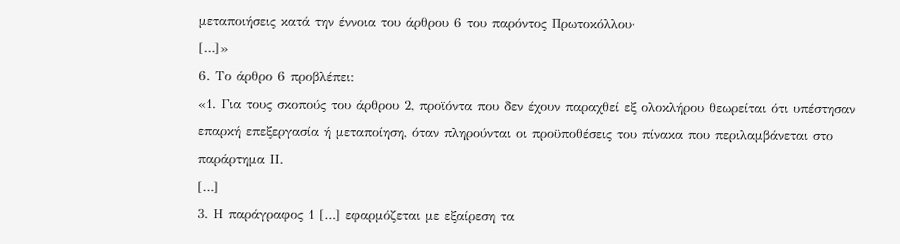μεταποιήσεις κατά την έννοια του άρθρου 6 του παρόντος Πρωτοκόλλου·
[…]»
6. Το άρθρο 6 προβλέπει:
«1. Για τους σκοπούς του άρθρου 2, προϊόντα που δεν έχουν παραχθεί εξ ολοκλήρου θεωρείται ότι υπέστησαν επαρκή επεξεργασία ή μεταποίηση, όταν πληρούνται οι προϋποθέσεις του πίνακα που περιλαμβάνεται στο παράρτημα ΙΙ.
[…]
3. Η παράγραφος 1 […] εφαρμόζεται με εξαίρεση τα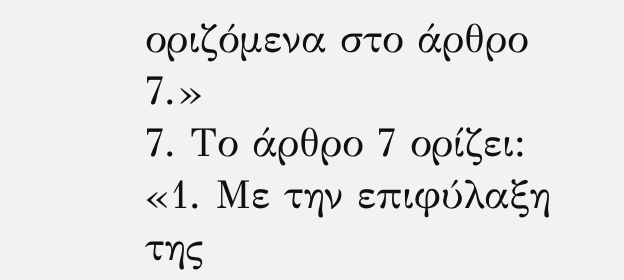οριζόμενα στο άρθρο 7.»
7. Το άρθρο 7 ορίζει:
«1. Με την επιφύλαξη της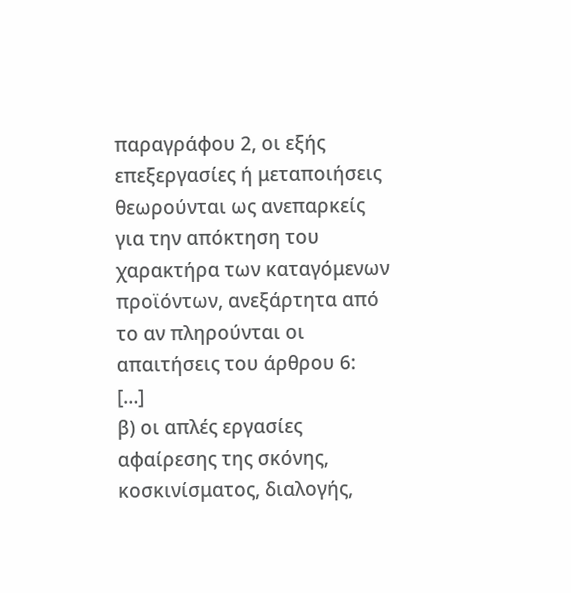παραγράφου 2, οι εξής επεξεργασίες ή μεταποιήσεις θεωρούνται ως ανεπαρκείς για την απόκτηση του χαρακτήρα των καταγόμενων προϊόντων, ανεξάρτητα από το αν πληρούνται οι απαιτήσεις του άρθρου 6:
[…]
β) οι απλές εργασίες αφαίρεσης της σκόνης, κοσκινίσματος, διαλογής,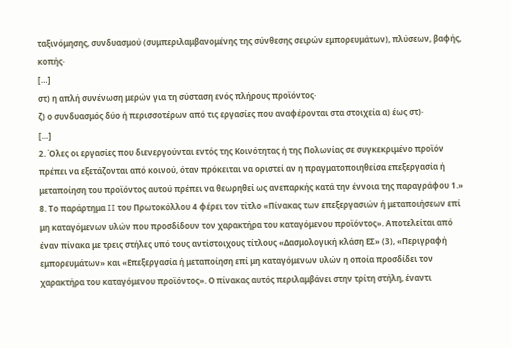ταξινόμησης, συνδυασμού (συμπεριλαμβανομένης της σύνθεσης σειρών εμπορευμάτων), πλύσεων, βαφής, κοπής·
[…]
στ) η απλή συνένωση μερών για τη σύσταση ενός πλήρους προϊόντος·
ζ) ο συνδυασμός δύο ή περισσοτέρων από τις εργασίες που αναφέρονται στα στοιχεία α) έως στ)·
[…]
2. Όλες οι εργασίες που διενεργούνται εντός της Κοινότητας ή της Πολωνίας σε συγκεκριμένο προϊόν πρέπει να εξετάζονται από κοινού, όταν πρόκειται να οριστεί αν η πραγματοποιηθείσα επεξεργασία ή μεταποίηση του προϊόντος αυτού πρέπει να θεωρηθεί ως ανεπαρκής κατά την έννοια της παραγράφου 1.»
8. Το παράρτημα II του Πρωτοκόλλου 4 φέρει τον τίτλο «Πίνακας των επεξεργασιών ή μεταποιήσεων επί μη καταγόμενων υλών που προσδίδουν τον χαρακτήρα του καταγόμενου προϊόντος». Αποτελείται από έναν πίνακα με τρεις στήλες υπό τους αντίστοιχους τίτλους «Δασμολογική κλάση ΕΣ» (3), «Περιγραφή εμπορευμάτων» και «Επεξεργασία ή μεταποίηση επί μη καταγόμενων υλών η οποία προσδίδει τον χαρακτήρα του καταγόμενου προϊόντος». Ο πίνακας αυτός περιλαμβάνει στην τρίτη στήλη, έναντι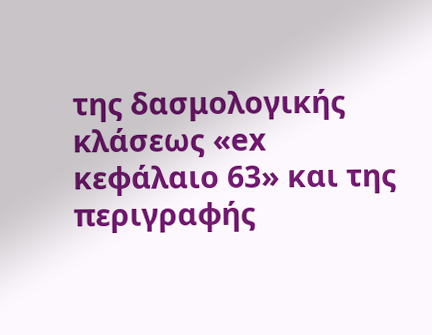της δασμολογικής κλάσεως «ex κεφάλαιο 63» και της περιγραφής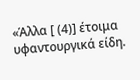«Άλλα [ (4)] έτοιμα υφαντουργικά είδη.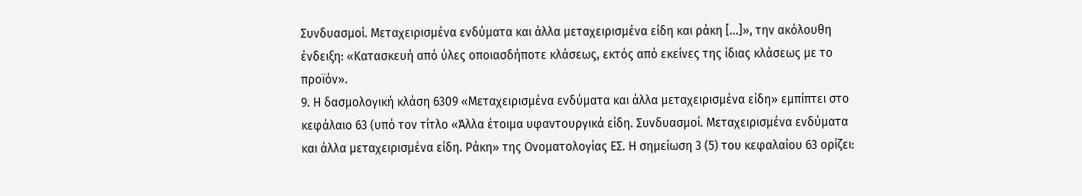Συνδυασμοί. Μεταχειρισμένα ενδύματα και άλλα μεταχειρισμένα είδη και ράκη […]», την ακόλουθη ένδειξη: «Κατασκευή από ύλες οποιασδήποτε κλάσεως, εκτός από εκείνες της ίδιας κλάσεως με το προϊόν».
9. Η δασμολογική κλάση 6309 «Μεταχειρισμένα ενδύματα και άλλα μεταχειρισμένα είδη» εμπίπτει στο κεφάλαιο 63 (υπό τον τίτλο «Άλλα έτοιμα υφαντουργικά είδη. Συνδυασμοί. Μεταχειρισμένα ενδύματα και άλλα μεταχειρισμένα είδη. Ράκη» της Ονοματολογίας ΕΣ. Η σημείωση 3 (5) του κεφαλαίου 63 ορίζει: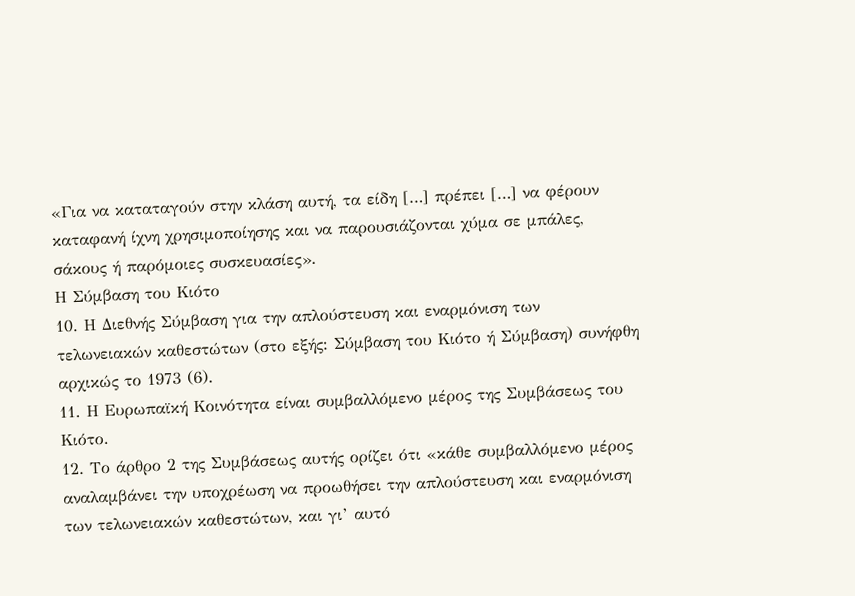«Για να καταταγούν στην κλάση αυτή, τα είδη […] πρέπει […] να φέρουν καταφανή ίχνη χρησιμοποίησης και να παρουσιάζονται χύμα σε μπάλες, σάκους ή παρόμοιες συσκευασίες».
Η Σύμβαση του Κιότο
10. Η Διεθνής Σύμβαση για την απλούστευση και εναρμόνιση των τελωνειακών καθεστώτων (στο εξής: Σύμβαση του Κιότο ή Σύμβαση) συνήφθη αρχικώς το 1973 (6).
11. Η Ευρωπαϊκή Κοινότητα είναι συμβαλλόμενο μέρος της Συμβάσεως του Κιότο.
12. Το άρθρο 2 της Συμβάσεως αυτής ορίζει ότι «κάθε συμβαλλόμενο μέρος αναλαμβάνει την υποχρέωση να προωθήσει την απλούστευση και εναρμόνιση των τελωνειακών καθεστώτων, και γι’ αυτό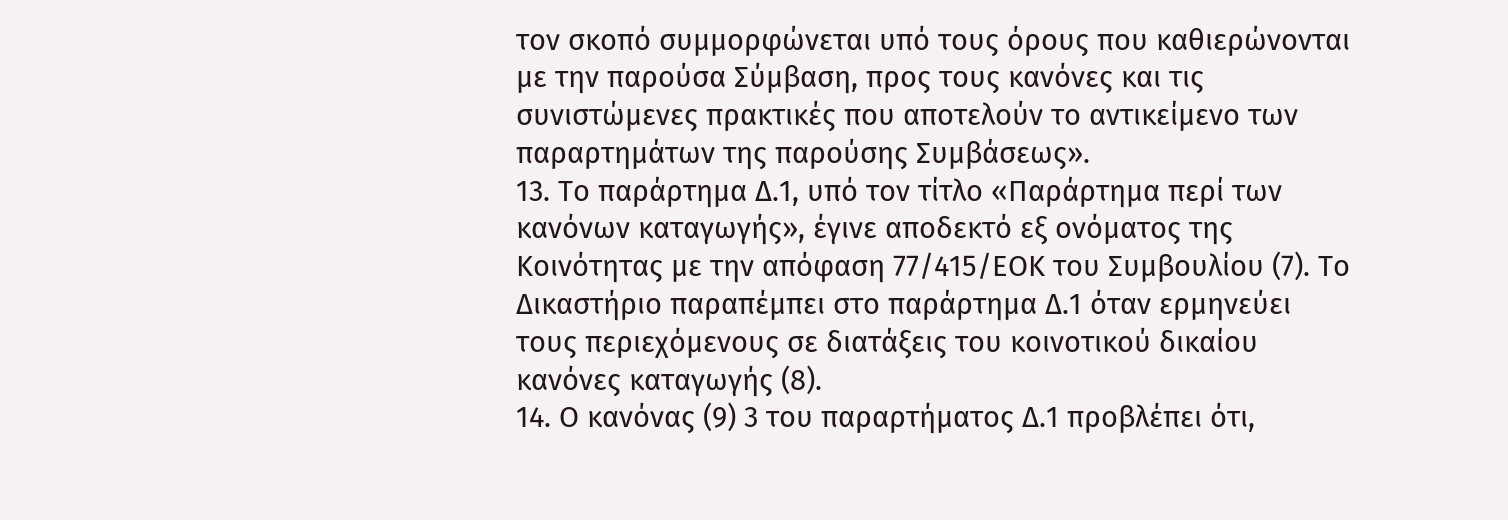τον σκοπό συμμορφώνεται υπό τους όρους που καθιερώνονται με την παρούσα Σύμβαση, προς τους κανόνες και τις συνιστώμενες πρακτικές που αποτελούν το αντικείμενο των παραρτημάτων της παρούσης Συμβάσεως».
13. Το παράρτημα Δ.1, υπό τον τίτλο «Παράρτημα περί των κανόνων καταγωγής», έγινε αποδεκτό εξ ονόματος της Κοινότητας με την απόφαση 77/415/ΕΟΚ του Συμβουλίου (7). Το Δικαστήριο παραπέμπει στο παράρτημα Δ.1 όταν ερμηνεύει τους περιεχόμενους σε διατάξεις του κοινοτικού δικαίου κανόνες καταγωγής (8).
14. Ο κανόνας (9) 3 του παραρτήματος Δ.1 προβλέπει ότι,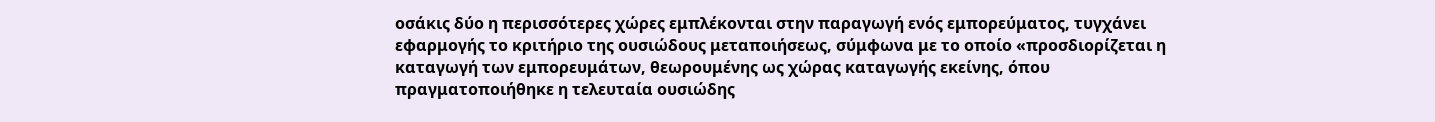οσάκις δύο η περισσότερες χώρες εμπλέκονται στην παραγωγή ενός εμπορεύματος, τυγχάνει εφαρμογής το κριτήριο της ουσιώδους μεταποιήσεως, σύμφωνα με το οποίο «προσδιορίζεται η καταγωγή των εμπορευμάτων, θεωρουμένης ως χώρας καταγωγής εκείνης, όπου πραγματοποιήθηκε η τελευταία ουσιώδης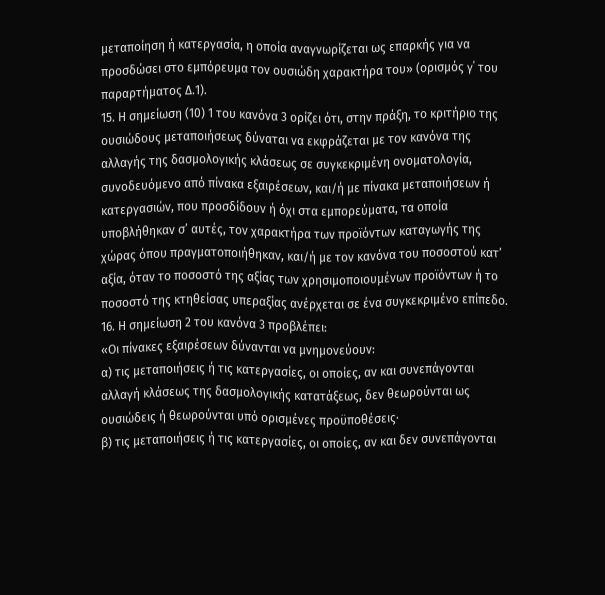μεταποίηση ή κατεργασία, η οποία αναγνωρίζεται ως επαρκής για να προσδώσει στο εμπόρευμα τον ουσιώδη χαρακτήρα του» (ορισμός γ΄ του παραρτήματος Δ.1).
15. Η σημείωση (10) 1 του κανόνα 3 ορίζει ότι, στην πράξη, το κριτήριο της ουσιώδους μεταποιήσεως δύναται να εκφράζεται με τον κανόνα της αλλαγής της δασμολογικής κλάσεως σε συγκεκριμένη ονοματολογία, συνοδευόμενο από πίνακα εξαιρέσεων, και/ή με πίνακα μεταποιήσεων ή κατεργασιών, που προσδίδουν ή όχι στα εμπορεύματα, τα οποία υποβλήθηκαν σ’ αυτές, τον χαρακτήρα των προϊόντων καταγωγής της χώρας όπου πραγματοποιήθηκαν, και/ή με τον κανόνα του ποσοστού κατ’ αξία, όταν το ποσοστό της αξίας των χρησιμοποιουμένων προϊόντων ή το ποσοστό της κτηθείσας υπεραξίας ανέρχεται σε ένα συγκεκριμένο επίπεδο.
16. Η σημείωση 2 του κανόνα 3 προβλέπει:
«Οι πίνακες εξαιρέσεων δύνανται να μνημονεύουν:
α) τις μεταποιήσεις ή τις κατεργασίες, οι οποίες, αν και συνεπάγονται αλλαγή κλάσεως της δασμολογικής κατατάξεως, δεν θεωρούνται ως ουσιώδεις ή θεωρούνται υπό ορισμένες προϋποθέσεις·
β) τις μεταποιήσεις ή τις κατεργασίες, οι οποίες, αν και δεν συνεπάγονται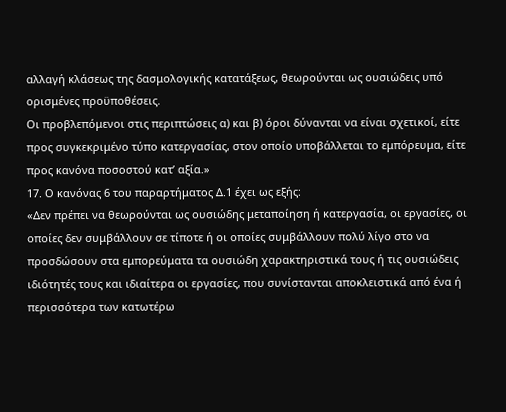αλλαγή κλάσεως της δασμολογικής κατατάξεως, θεωρούνται ως ουσιώδεις υπό ορισμένες προϋποθέσεις.
Οι προβλεπόμενοι στις περιπτώσεις α) και β) όροι δύνανται να είναι σχετικοί, είτε προς συγκεκριμένο τύπο κατεργασίας, στον οποίο υποβάλλεται το εμπόρευμα, είτε προς κανόνα ποσοστού κατ’ αξία.»
17. Ο κανόνας 6 του παραρτήματος Δ.1 έχει ως εξής:
«Δεν πρέπει να θεωρούνται ως ουσιώδης μεταποίηση ή κατεργασία, οι εργασίες, οι οποίες δεν συμβάλλουν σε τίποτε ή οι οποίες συμβάλλουν πολύ λίγο στο να προσδώσουν στα εμπορεύματα τα ουσιώδη χαρακτηριστικά τους ή τις ουσιώδεις ιδιότητές τους και ιδιαίτερα οι εργασίες, που συνίστανται αποκλειστικά από ένα ή περισσότερα των κατωτέρω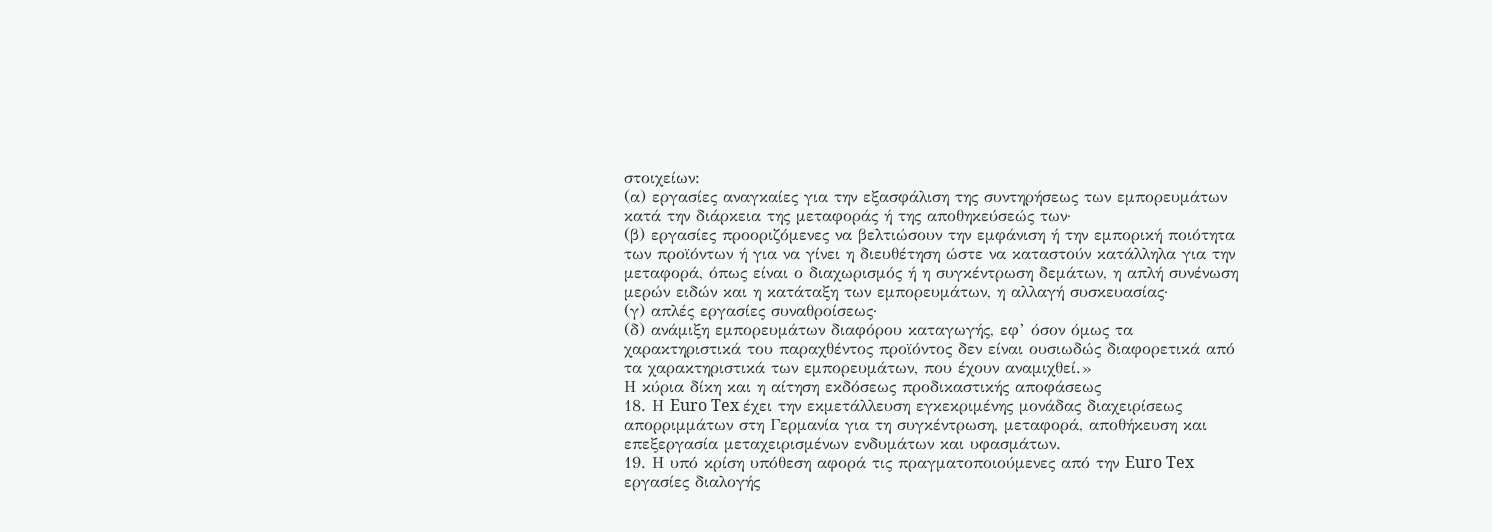στοιχείων:
(α) εργασίες αναγκαίες για την εξασφάλιση της συντηρήσεως των εμπορευμάτων κατά την διάρκεια της μεταφοράς ή της αποθηκεύσεώς των·
(β) εργασίες προοριζόμενες να βελτιώσουν την εμφάνιση ή την εμπορική ποιότητα των προϊόντων ή για να γίνει η διευθέτηση ώστε να καταστούν κατάλληλα για την μεταφορά, όπως είναι ο διαχωρισμός ή η συγκέντρωση δεμάτων, η απλή συνένωση μερών ειδών και η κατάταξη των εμπορευμάτων, η αλλαγή συσκευασίας·
(γ) απλές εργασίες συναθροίσεως·
(δ) ανάμιξη εμπορευμάτων διαφόρου καταγωγής, εφ’ όσον όμως τα χαρακτηριστικά του παραχθέντος προϊόντος δεν είναι ουσιωδώς διαφορετικά από τα χαρακτηριστικά των εμπορευμάτων, που έχουν αναμιχθεί.»
Η κύρια δίκη και η αίτηση εκδόσεως προδικαστικής αποφάσεως
18. Η Euro Tex έχει την εκμετάλλευση εγκεκριμένης μονάδας διαχειρίσεως απορριμμάτων στη Γερμανία για τη συγκέντρωση, μεταφορά, αποθήκευση και επεξεργασία μεταχειρισμένων ενδυμάτων και υφασμάτων.
19. Η υπό κρίση υπόθεση αφορά τις πραγματοποιούμενες από την Euro Tex εργασίες διαλογής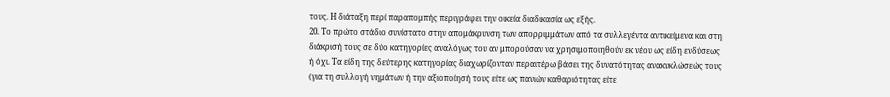τους. Η διάταξη περί παραπομπής περιγράφει την οικεία διαδικασία ως εξής.
20. Το πρώτο στάδιο συνίστατο στην απομάκρυνση των απορριμμάτων από τα συλλεγέντα αντικείμενα και στη διάκρισή τους σε δύο κατηγορίες αναλόγως του αν μπορούσαν να χρησιμοποιηθούν εκ νέου ως είδη ενδύσεως ή όχι. Τα είδη της δεύτερης κατηγορίας διαχωρίζονταν περαιτέρω βάσει της δυνατότητας ανακυκλώσεώς τους (για τη συλλογή νημάτων ή την αξιοποίησή τους είτε ως πανιών καθαριότητας είτε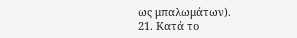ως μπαλωμάτων).
21. Κατά το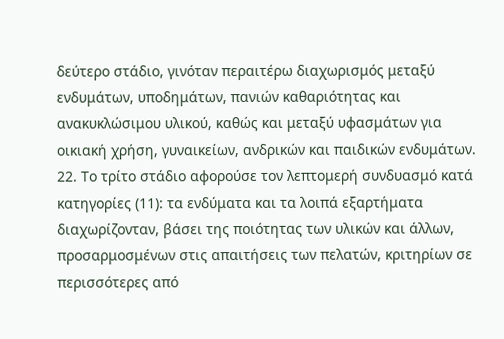δεύτερο στάδιο, γινόταν περαιτέρω διαχωρισμός μεταξύ ενδυμάτων, υποδημάτων, πανιών καθαριότητας και ανακυκλώσιμου υλικού, καθώς και μεταξύ υφασμάτων για οικιακή χρήση, γυναικείων, ανδρικών και παιδικών ενδυμάτων.
22. Το τρίτο στάδιο αφορούσε τον λεπτομερή συνδυασμό κατά κατηγορίες (11): τα ενδύματα και τα λοιπά εξαρτήματα διαχωρίζονταν, βάσει της ποιότητας των υλικών και άλλων, προσαρμοσμένων στις απαιτήσεις των πελατών, κριτηρίων σε περισσότερες από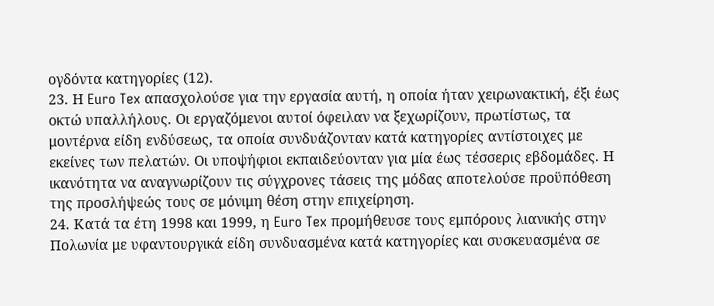ογδόντα κατηγορίες (12).
23. Η Euro Tex απασχολούσε για την εργασία αυτή, η οποία ήταν χειρωνακτική, έξι έως οκτώ υπαλλήλους. Οι εργαζόμενοι αυτοί όφειλαν να ξεχωρίζουν, πρωτίστως, τα μοντέρνα είδη ενδύσεως, τα οποία συνδυάζονταν κατά κατηγορίες αντίστοιχες με εκείνες των πελατών. Οι υποψήφιοι εκπαιδεύονταν για μία έως τέσσερις εβδομάδες. Η ικανότητα να αναγνωρίζουν τις σύγχρονες τάσεις της μόδας αποτελούσε προϋπόθεση της προσλήψεώς τους σε μόνιμη θέση στην επιχείρηση.
24. Κατά τα έτη 1998 και 1999, η Euro Tex προμήθευσε τους εμπόρους λιανικής στην Πολωνία με υφαντουργικά είδη συνδυασμένα κατά κατηγορίες και συσκευασμένα σε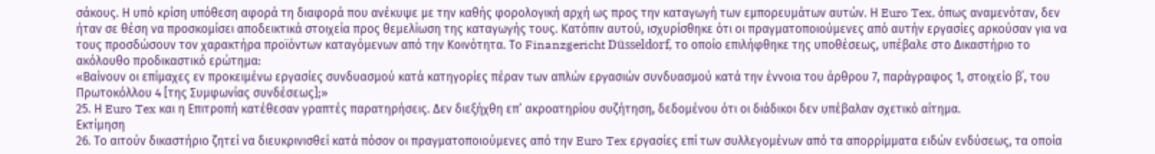σάκους. Η υπό κρίση υπόθεση αφορά τη διαφορά που ανέκυψε με την καθής φορολογική αρχή ως προς την καταγωγή των εμπορευμάτων αυτών. Η Euro Tex, όπως αναμενόταν, δεν ήταν σε θέση να προσκομίσει αποδεικτικά στοιχεία προς θεμελίωση της καταγωγής τους. Κατόπιν αυτού, ισχυρίσθηκε ότι οι πραγματοποιούμενες από αυτήν εργασίες αρκούσαν για να τους προσδώσουν τον χαρακτήρα προϊόντων καταγόμενων από την Κοινότητα. Το Finanzgericht Düsseldorf, το οποίο επιλήφθηκε της υποθέσεως, υπέβαλε στο Δικαστήριο το ακόλουθο προδικαστικό ερώτημα:
«Βαίνουν οι επίμαχες εν προκειμένω εργασίες συνδυασμού κατά κατηγορίες πέραν των απλών εργασιών συνδυασμού κατά την έννοια του άρθρου 7, παράγραφος 1, στοιχείο β΄, του Πρωτοκόλλου 4 [της Συμφωνίας συνδέσεως];»
25. Η Euro Tex και η Επιτροπή κατέθεσαν γραπτές παρατηρήσεις. Δεν διεξήχθη επ’ ακροατηρίου συζήτηση, δεδομένου ότι οι διάδικοι δεν υπέβαλαν σχετικό αίτημα.
Εκτίμηση
26. Το αιτούν δικαστήριο ζητεί να διευκρινισθεί κατά πόσον οι πραγματοποιούμενες από την Euro Tex εργασίες επί των συλλεγομένων από τα απορρίμματα ειδών ενδύσεως, τα οποία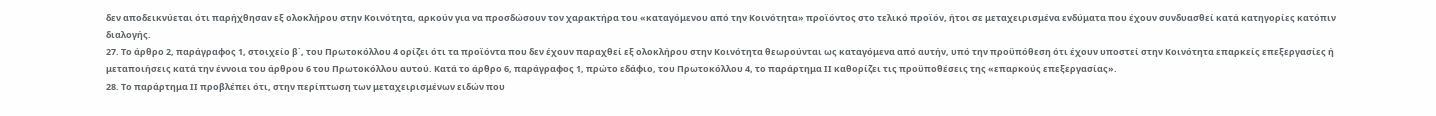δεν αποδεικνύεται ότι παρήχθησαν εξ ολοκλήρου στην Κοινότητα, αρκούν για να προσδώσουν τον χαρακτήρα του «καταγόμενου από την Κοινότητα» προϊόντος στο τελικό προϊόν, ήτοι σε μεταχειρισμένα ενδύματα που έχουν συνδυασθεί κατά κατηγορίες κατόπιν διαλογής.
27. Το άρθρο 2, παράγραφος 1, στοιχείο β΄, του Πρωτοκόλλου 4 ορίζει ότι τα προϊόντα που δεν έχουν παραχθεί εξ ολοκλήρου στην Κοινότητα θεωρούνται ως καταγόμενα από αυτήν, υπό την προϋπόθεση ότι έχουν υποστεί στην Κοινότητα επαρκείς επεξεργασίες ή μεταποιήσεις κατά την έννοια του άρθρου 6 του Πρωτοκόλλου αυτού. Κατά το άρθρο 6, παράγραφος 1, πρώτο εδάφιο, του Πρωτοκόλλου 4, το παράρτημα ΙΙ καθορίζει τις προϋποθέσεις της «επαρκούς επεξεργασίας».
28. Το παράρτημα ΙΙ προβλέπει ότι, στην περίπτωση των μεταχειρισμένων ειδών που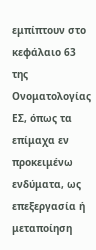εμπίπτουν στο κεφάλαιο 63 της Ονοματολογίας ΕΣ, όπως τα επίμαχα εν προκειμένω ενδύματα, ως επεξεργασία ή μεταποίηση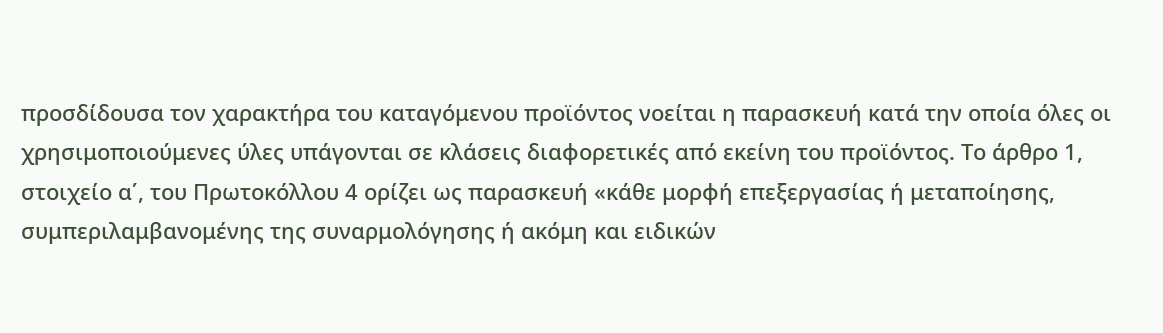προσδίδουσα τον χαρακτήρα του καταγόμενου προϊόντος νοείται η παρασκευή κατά την οποία όλες οι χρησιμοποιούμενες ύλες υπάγονται σε κλάσεις διαφορετικές από εκείνη του προϊόντος. Το άρθρο 1, στοιχείο α΄, του Πρωτοκόλλου 4 ορίζει ως παρασκευή «κάθε μορφή επεξεργασίας ή μεταποίησης, συμπεριλαμβανομένης της συναρμολόγησης ή ακόμη και ειδικών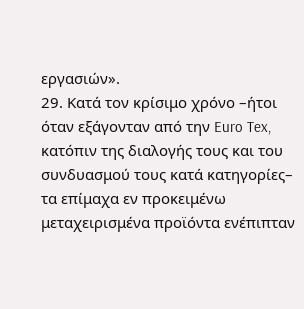εργασιών».
29. Κατά τον κρίσιμο χρόνο –ήτοι όταν εξάγονταν από την Euro Tex, κατόπιν της διαλογής τους και του συνδυασμού τους κατά κατηγορίες– τα επίμαχα εν προκειμένω μεταχειρισμένα προϊόντα ενέπιπταν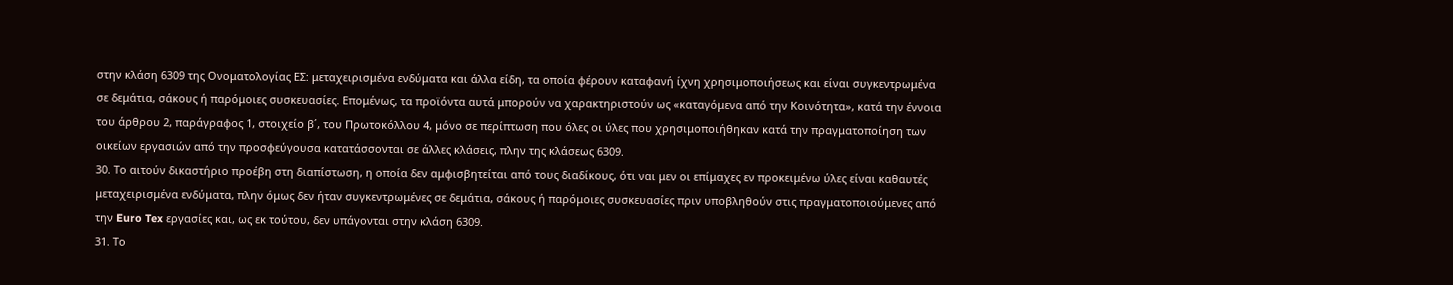στην κλάση 6309 της Ονοματολογίας ΕΣ: μεταχειρισμένα ενδύματα και άλλα είδη, τα οποία φέρουν καταφανή ίχνη χρησιμοποιήσεως και είναι συγκεντρωμένα σε δεμάτια, σάκους ή παρόμοιες συσκευασίες. Επομένως, τα προϊόντα αυτά μπορούν να χαρακτηριστούν ως «καταγόμενα από την Κοινότητα», κατά την έννοια του άρθρου 2, παράγραφος 1, στοιχείο β΄, του Πρωτοκόλλου 4, μόνο σε περίπτωση που όλες οι ύλες που χρησιμοποιήθηκαν κατά την πραγματοποίηση των οικείων εργασιών από την προσφεύγουσα κατατάσσονται σε άλλες κλάσεις, πλην της κλάσεως 6309.
30. Το αιτούν δικαστήριο προέβη στη διαπίστωση, η οποία δεν αμφισβητείται από τους διαδίκους, ότι ναι μεν οι επίμαχες εν προκειμένω ύλες είναι καθαυτές μεταχειρισμένα ενδύματα, πλην όμως δεν ήταν συγκεντρωμένες σε δεμάτια, σάκους ή παρόμοιες συσκευασίες πριν υποβληθούν στις πραγματοποιούμενες από την Euro Tex εργασίες και, ως εκ τούτου, δεν υπάγονται στην κλάση 6309.
31. Το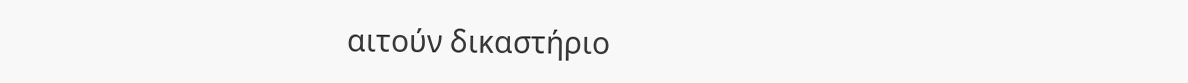αιτούν δικαστήριο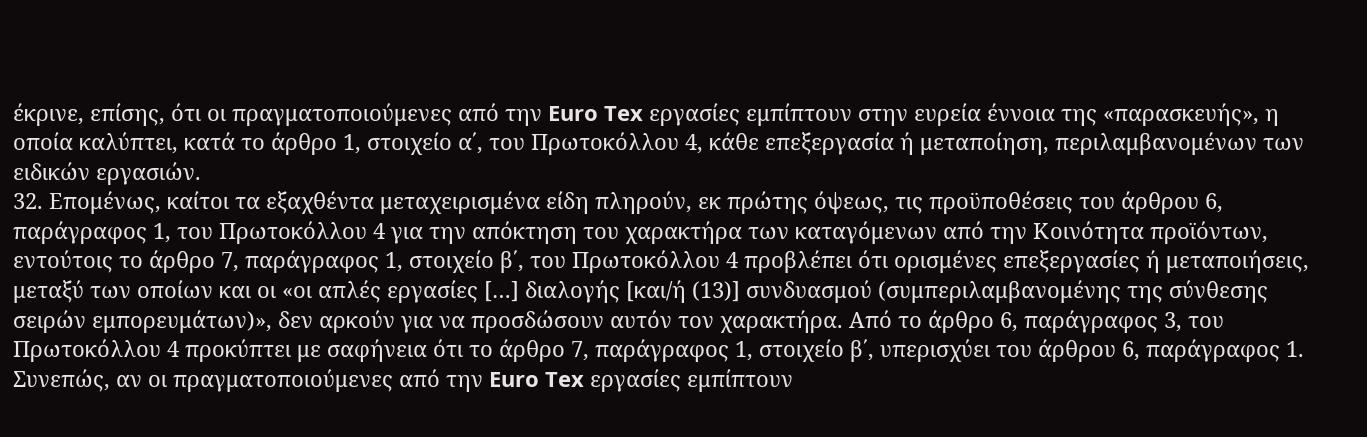έκρινε, επίσης, ότι οι πραγματοποιούμενες από την Euro Tex εργασίες εμπίπτουν στην ευρεία έννοια της «παρασκευής», η οποία καλύπτει, κατά το άρθρο 1, στοιχείο α΄, του Πρωτοκόλλου 4, κάθε επεξεργασία ή μεταποίηση, περιλαμβανομένων των ειδικών εργασιών.
32. Επομένως, καίτοι τα εξαχθέντα μεταχειρισμένα είδη πληρούν, εκ πρώτης όψεως, τις προϋποθέσεις του άρθρου 6, παράγραφος 1, του Πρωτοκόλλου 4 για την απόκτηση του χαρακτήρα των καταγόμενων από την Κοινότητα προϊόντων, εντούτοις το άρθρο 7, παράγραφος 1, στοιχείο β΄, του Πρωτοκόλλου 4 προβλέπει ότι ορισμένες επεξεργασίες ή μεταποιήσεις, μεταξύ των οποίων και οι «οι απλές εργασίες […] διαλογής [και/ή (13)] συνδυασμού (συμπεριλαμβανομένης της σύνθεσης σειρών εμπορευμάτων)», δεν αρκούν για να προσδώσουν αυτόν τον χαρακτήρα. Από το άρθρο 6, παράγραφος 3, του Πρωτοκόλλου 4 προκύπτει με σαφήνεια ότι το άρθρο 7, παράγραφος 1, στοιχείο β΄, υπερισχύει του άρθρου 6, παράγραφος 1. Συνεπώς, αν οι πραγματοποιούμενες από την Euro Tex εργασίες εμπίπτουν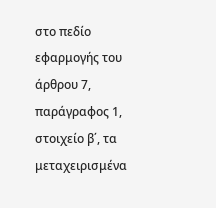στο πεδίο εφαρμογής του άρθρου 7, παράγραφος 1, στοιχείο β΄, τα μεταχειρισμένα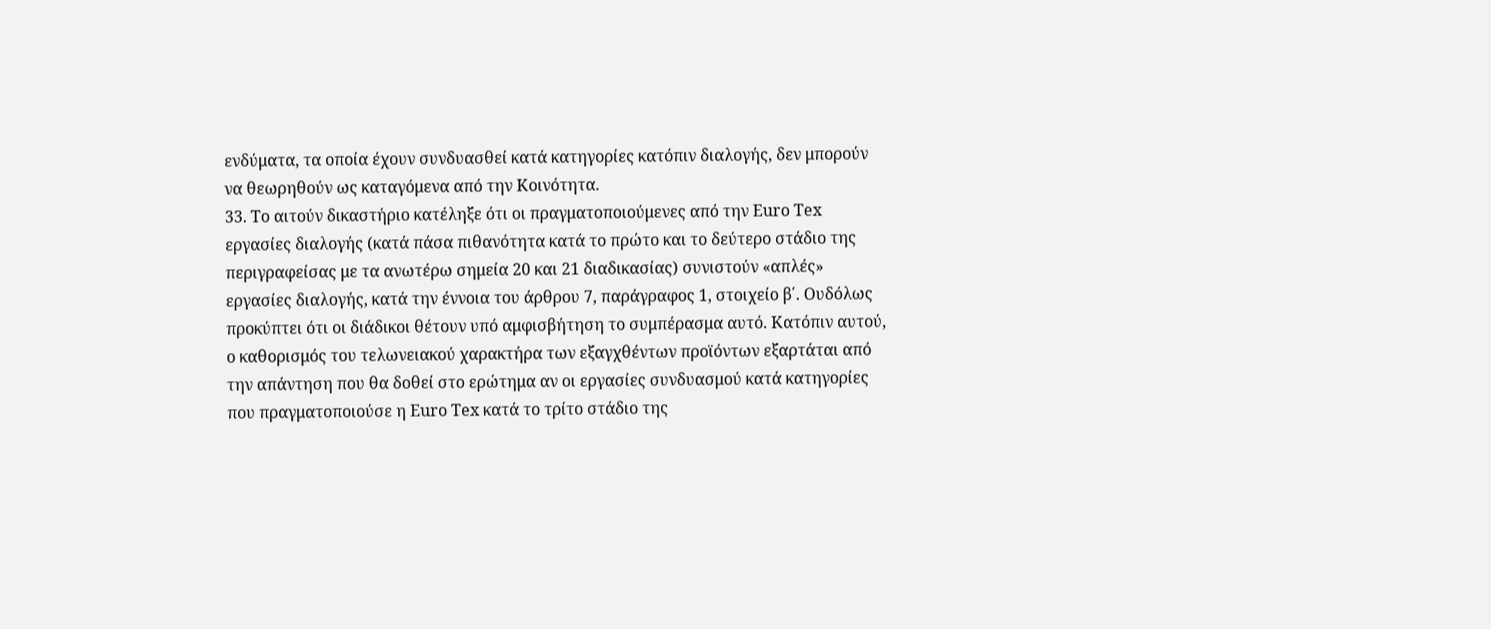ενδύματα, τα οποία έχουν συνδυασθεί κατά κατηγορίες κατόπιν διαλογής, δεν μπορούν να θεωρηθούν ως καταγόμενα από την Κοινότητα.
33. Το αιτούν δικαστήριο κατέληξε ότι οι πραγματοποιούμενες από την Euro Tex εργασίες διαλογής (κατά πάσα πιθανότητα κατά το πρώτο και το δεύτερο στάδιο της περιγραφείσας με τα ανωτέρω σημεία 20 και 21 διαδικασίας) συνιστούν «απλές» εργασίες διαλογής, κατά την έννοια του άρθρου 7, παράγραφος 1, στοιχείο β΄. Ουδόλως προκύπτει ότι οι διάδικοι θέτουν υπό αμφισβήτηση το συμπέρασμα αυτό. Κατόπιν αυτού, ο καθορισμός του τελωνειακού χαρακτήρα των εξαγχθέντων προϊόντων εξαρτάται από την απάντηση που θα δοθεί στο ερώτημα αν οι εργασίες συνδυασμού κατά κατηγορίες που πραγματοποιούσε η Euro Tex κατά το τρίτο στάδιο της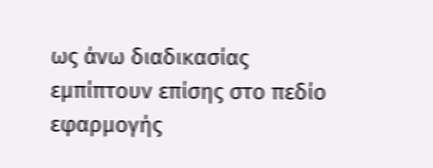ως άνω διαδικασίας εμπίπτουν επίσης στο πεδίο εφαρμογής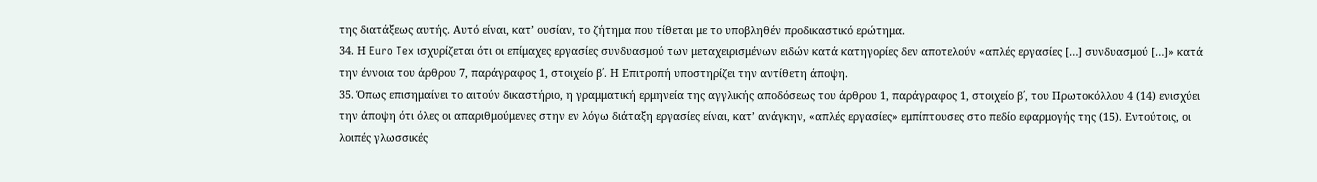της διατάξεως αυτής. Αυτό είναι, κατ’ ουσίαν, το ζήτημα που τίθεται με το υποβληθέν προδικαστικό ερώτημα.
34. Η Euro Tex ισχυρίζεται ότι οι επίμαχες εργασίες συνδυασμού των μεταχειρισμένων ειδών κατά κατηγορίες δεν αποτελούν «απλές εργασίες […] συνδυασμού […]» κατά την έννοια του άρθρου 7, παράγραφος 1, στοιχείο β΄. Η Επιτροπή υποστηρίζει την αντίθετη άποψη.
35. Όπως επισημαίνει το αιτούν δικαστήριο, η γραμματική ερμηνεία της αγγλικής αποδόσεως του άρθρου 1, παράγραφος 1, στοιχείο β΄, του Πρωτοκόλλου 4 (14) ενισχύει την άποψη ότι όλες οι απαριθμούμενες στην εν λόγω διάταξη εργασίες είναι, κατ’ ανάγκην, «απλές εργασίες» εμπίπτουσες στο πεδίο εφαρμογής της (15). Εντούτοις, οι λοιπές γλωσσικές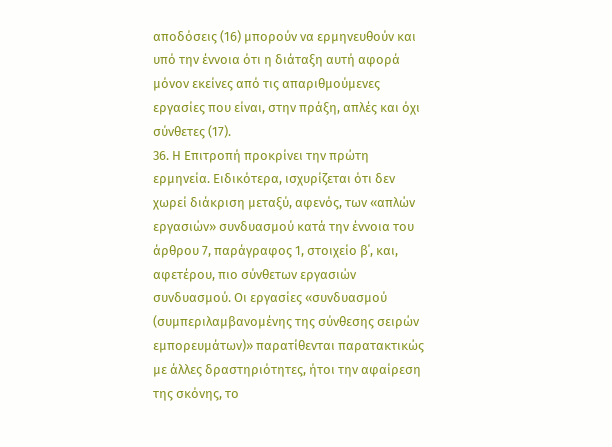αποδόσεις (16) μπορούν να ερμηνευθούν και υπό την έννοια ότι η διάταξη αυτή αφορά μόνον εκείνες από τις απαριθμούμενες εργασίες που είναι, στην πράξη, απλές και όχι σύνθετες (17).
36. Η Επιτροπή προκρίνει την πρώτη ερμηνεία. Ειδικότερα, ισχυρίζεται ότι δεν χωρεί διάκριση μεταξύ, αφενός, των «απλών εργασιών» συνδυασμού κατά την έννοια του άρθρου 7, παράγραφος 1, στοιχείο β΄, και, αφετέρου, πιο σύνθετων εργασιών συνδυασμού. Οι εργασίες «συνδυασμού (συμπεριλαμβανομένης της σύνθεσης σειρών εμπορευμάτων)» παρατίθενται παρατακτικώς με άλλες δραστηριότητες, ήτοι την αφαίρεση της σκόνης, το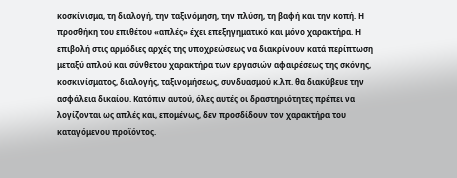κοσκίνισμα, τη διαλογή, την ταξινόμηση, την πλύση, τη βαφή και την κοπή. Η προσθήκη του επιθέτου «απλές» έχει επεξηγηματικό και μόνο χαρακτήρα. Η επιβολή στις αρμόδιες αρχές της υποχρεώσεως να διακρίνουν κατά περίπτωση μεταξύ απλού και σύνθετου χαρακτήρα των εργασιών αφαιρέσεως της σκόνης, κοσκινίσματος, διαλογής, ταξινομήσεως, συνδυασμού κ.λπ. θα διακύβευε την ασφάλεια δικαίου. Κατόπιν αυτού, όλες αυτές οι δραστηριότητες πρέπει να λογίζονται ως απλές και, επομένως, δεν προσδίδουν τον χαρακτήρα του καταγόμενου προϊόντος.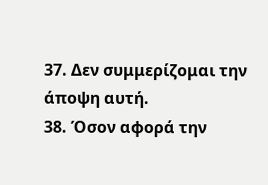37. Δεν συμμερίζομαι την άποψη αυτή.
38. Όσον αφορά την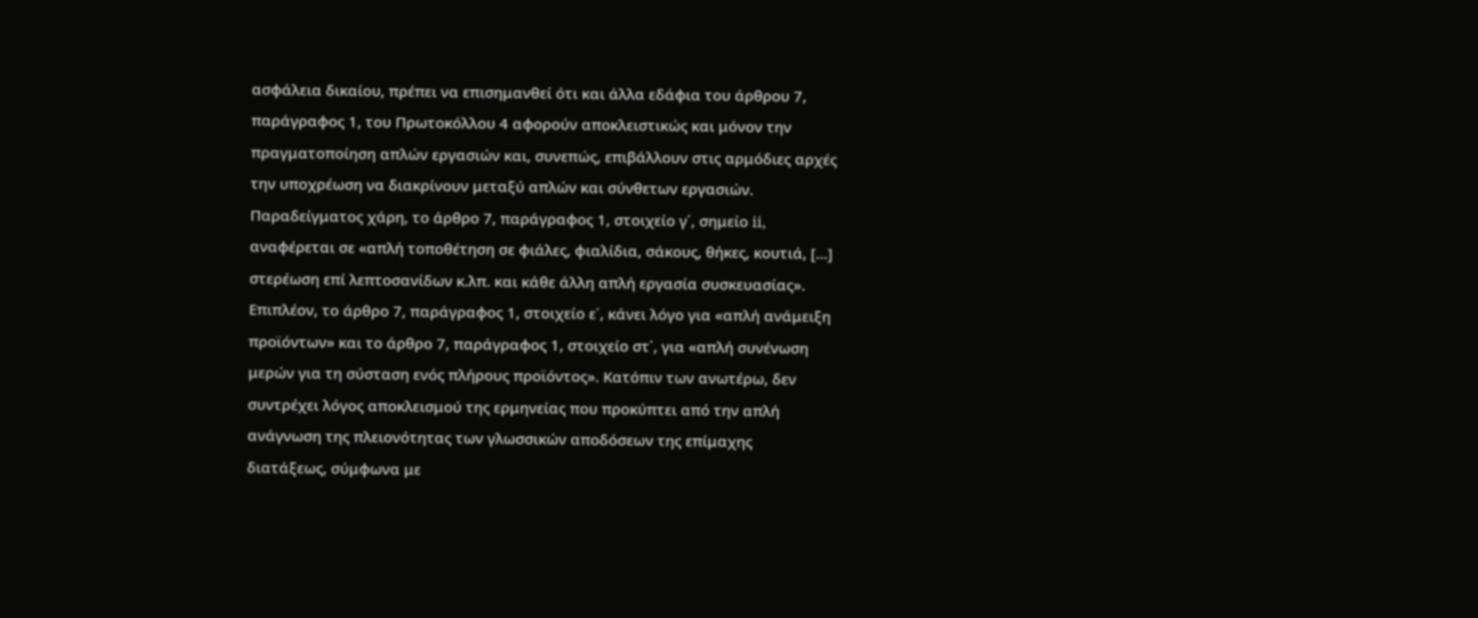ασφάλεια δικαίου, πρέπει να επισημανθεί ότι και άλλα εδάφια του άρθρου 7, παράγραφος 1, του Πρωτοκόλλου 4 αφορούν αποκλειστικώς και μόνον την πραγματοποίηση απλών εργασιών και, συνεπώς, επιβάλλουν στις αρμόδιες αρχές την υποχρέωση να διακρίνουν μεταξύ απλών και σύνθετων εργασιών. Παραδείγματος χάρη, το άρθρο 7, παράγραφος 1, στοιχείο γ΄, σημείο ii, αναφέρεται σε «απλή τοποθέτηση σε φιάλες, φιαλίδια, σάκους, θήκες, κουτιά, […] στερέωση επί λεπτοσανίδων κ.λπ. και κάθε άλλη απλή εργασία συσκευασίας». Επιπλέον, το άρθρο 7, παράγραφος 1, στοιχείο ε΄, κάνει λόγο για «απλή ανάμειξη προϊόντων» και το άρθρο 7, παράγραφος 1, στοιχείο στ΄, για «απλή συνένωση μερών για τη σύσταση ενός πλήρους προϊόντος». Κατόπιν των ανωτέρω, δεν συντρέχει λόγος αποκλεισμού της ερμηνείας που προκύπτει από την απλή ανάγνωση της πλειονότητας των γλωσσικών αποδόσεων της επίμαχης διατάξεως, σύμφωνα με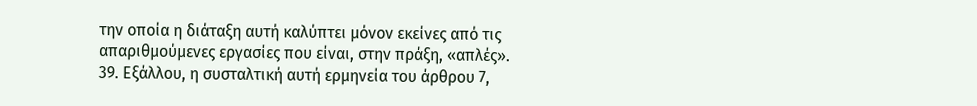την οποία η διάταξη αυτή καλύπτει μόνον εκείνες από τις απαριθμούμενες εργασίες που είναι, στην πράξη, «απλές».
39. Εξάλλου, η συσταλτική αυτή ερμηνεία του άρθρου 7,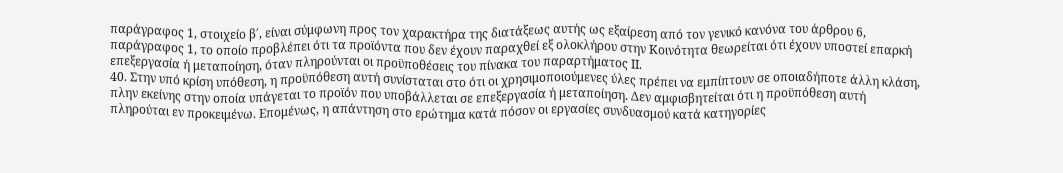παράγραφος 1, στοιχείο β΄, είναι σύμφωνη προς τον χαρακτήρα της διατάξεως αυτής ως εξαίρεση από τον γενικό κανόνα του άρθρου 6, παράγραφος 1, το οποίο προβλέπει ότι τα προϊόντα που δεν έχουν παραχθεί εξ ολοκλήρου στην Κοινότητα θεωρείται ότι έχουν υποστεί επαρκή επεξεργασία ή μεταποίηση, όταν πληρούνται οι προϋποθέσεις του πίνακα του παραρτήματος ΙΙ.
40. Στην υπό κρίση υπόθεση, η προϋπόθεση αυτή συνίσταται στο ότι οι χρησιμοποιούμενες ύλες πρέπει να εμπίπτουν σε οποιαδήποτε άλλη κλάση, πλην εκείνης στην οποία υπάγεται το προϊόν που υποβάλλεται σε επεξεργασία ή μεταποίηση. Δεν αμφισβητείται ότι η προϋπόθεση αυτή πληρούται εν προκειμένω. Επομένως, η απάντηση στο ερώτημα κατά πόσον οι εργασίες συνδυασμού κατά κατηγορίες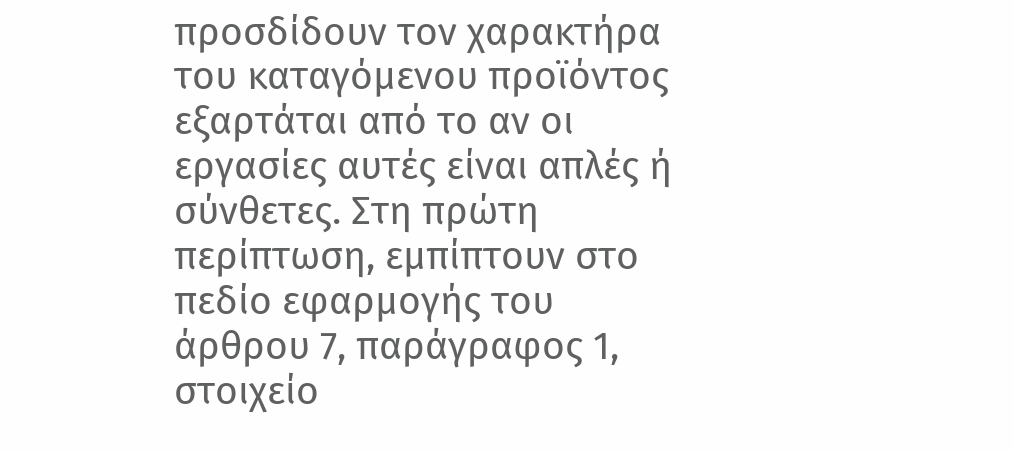προσδίδουν τον χαρακτήρα του καταγόμενου προϊόντος εξαρτάται από το αν οι εργασίες αυτές είναι απλές ή σύνθετες. Στη πρώτη περίπτωση, εμπίπτουν στο πεδίο εφαρμογής του άρθρου 7, παράγραφος 1, στοιχείο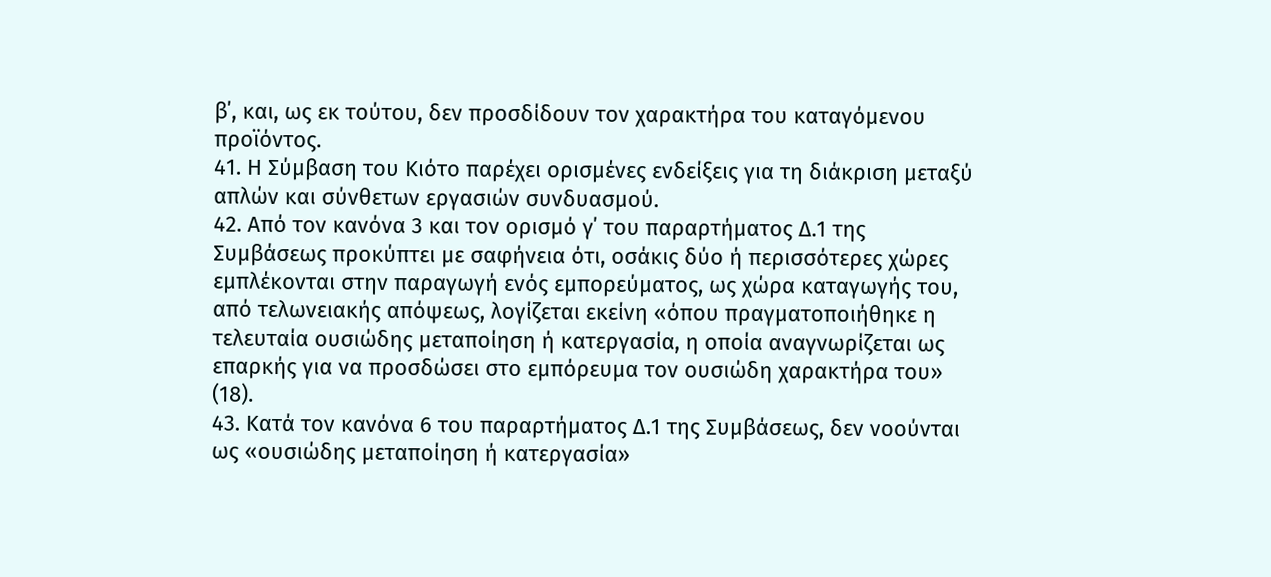β΄, και, ως εκ τούτου, δεν προσδίδουν τον χαρακτήρα του καταγόμενου προϊόντος.
41. Η Σύμβαση του Κιότο παρέχει ορισμένες ενδείξεις για τη διάκριση μεταξύ απλών και σύνθετων εργασιών συνδυασμού.
42. Από τον κανόνα 3 και τον ορισμό γ΄ του παραρτήματος Δ.1 της Συμβάσεως προκύπτει με σαφήνεια ότι, οσάκις δύο ή περισσότερες χώρες εμπλέκονται στην παραγωγή ενός εμπορεύματος, ως χώρα καταγωγής του, από τελωνειακής απόψεως, λογίζεται εκείνη «όπου πραγματοποιήθηκε η τελευταία ουσιώδης μεταποίηση ή κατεργασία, η οποία αναγνωρίζεται ως επαρκής για να προσδώσει στο εμπόρευμα τον ουσιώδη χαρακτήρα του» (18).
43. Κατά τον κανόνα 6 του παραρτήματος Δ.1 της Συμβάσεως, δεν νοούνται ως «ουσιώδης μεταποίηση ή κατεργασία»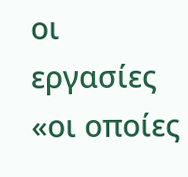οι εργασίες «οι οποίες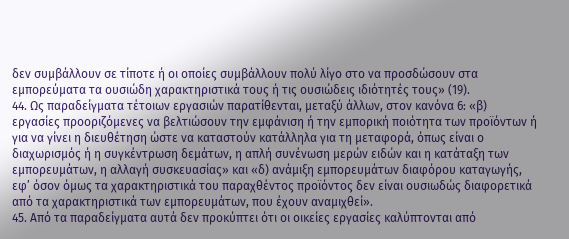δεν συμβάλλουν σε τίποτε ή οι οποίες συμβάλλουν πολύ λίγο στο να προσδώσουν στα εμπορεύματα τα ουσιώδη χαρακτηριστικά τους ή τις ουσιώδεις ιδιότητές τους» (19).
44. Ως παραδείγματα τέτοιων εργασιών παρατίθενται, μεταξύ άλλων, στον κανόνα 6: «β) εργασίες προοριζόμενες να βελτιώσουν την εμφάνιση ή την εμπορική ποιότητα των προϊόντων ή για να γίνει η διευθέτηση ώστε να καταστούν κατάλληλα για τη μεταφορά, όπως είναι ο διαχωρισμός ή η συγκέντρωση δεμάτων, η απλή συνένωση μερών ειδών και η κατάταξη των εμπορευμάτων, η αλλαγή συσκευασίας» και «δ) ανάμιξη εμπορευμάτων διαφόρου καταγωγής, εφ’ όσον όμως τα χαρακτηριστικά του παραχθέντος προϊόντος δεν είναι ουσιωδώς διαφορετικά από τα χαρακτηριστικά των εμπορευμάτων, που έχουν αναμιχθεί».
45. Από τα παραδείγματα αυτά δεν προκύπτει ότι οι οικείες εργασίες καλύπτονται από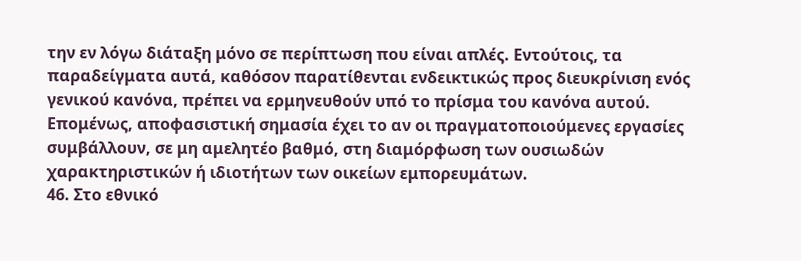την εν λόγω διάταξη μόνο σε περίπτωση που είναι απλές. Εντούτοις, τα παραδείγματα αυτά, καθόσον παρατίθενται ενδεικτικώς προς διευκρίνιση ενός γενικού κανόνα, πρέπει να ερμηνευθούν υπό το πρίσμα του κανόνα αυτού. Επομένως, αποφασιστική σημασία έχει το αν οι πραγματοποιούμενες εργασίες συμβάλλουν, σε μη αμελητέο βαθμό, στη διαμόρφωση των ουσιωδών χαρακτηριστικών ή ιδιοτήτων των οικείων εμπορευμάτων.
46. Στο εθνικό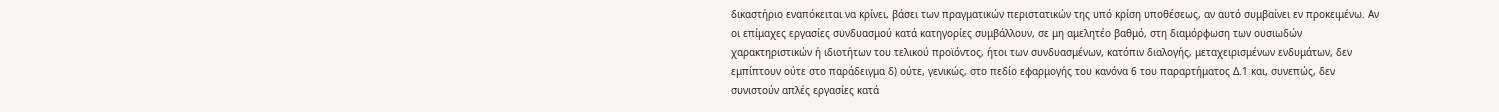δικαστήριο εναπόκειται να κρίνει, βάσει των πραγματικών περιστατικών της υπό κρίση υποθέσεως, αν αυτό συμβαίνει εν προκειμένω. Αν οι επίμαχες εργασίες συνδυασμού κατά κατηγορίες συμβάλλουν, σε μη αμελητέο βαθμό, στη διαμόρφωση των ουσιωδών χαρακτηριστικών ή ιδιοτήτων του τελικού προϊόντος, ήτοι των συνδυασμένων, κατόπιν διαλογής, μεταχειρισμένων ενδυμάτων, δεν εμπίπτουν ούτε στο παράδειγμα δ) ούτε, γενικώς, στο πεδίο εφαρμογής του κανόνα 6 του παραρτήματος Δ.1 και, συνεπώς, δεν συνιστούν απλές εργασίες κατά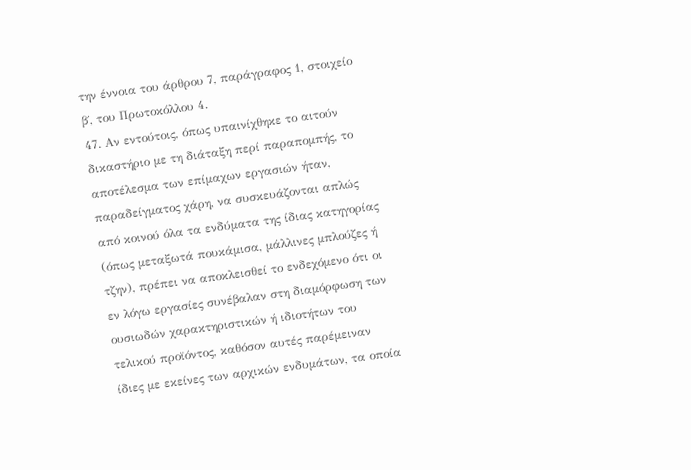την έννοια του άρθρου 7, παράγραφος 1, στοιχείο β΄, του Πρωτοκόλλου 4.
47. Αν εντούτοις, όπως υπαινίχθηκε το αιτούν δικαστήριο με τη διάταξη περί παραπομπής, το αποτέλεσμα των επίμαχων εργασιών ήταν, παραδείγματος χάρη, να συσκευάζονται απλώς από κοινού όλα τα ενδύματα της ίδιας κατηγορίας (όπως μεταξωτά πουκάμισα, μάλλινες μπλούζες ή τζην), πρέπει να αποκλεισθεί το ενδεχόμενο ότι οι εν λόγω εργασίες συνέβαλαν στη διαμόρφωση των ουσιωδών χαρακτηριστικών ή ιδιοτήτων του τελικού προϊόντος, καθόσον αυτές παρέμειναν ίδιες με εκείνες των αρχικών ενδυμάτων, τα οποία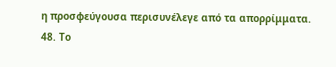η προσφεύγουσα περισυνέλεγε από τα απορρίμματα.
48. Το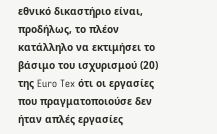εθνικό δικαστήριο είναι, προδήλως, το πλέον κατάλληλο να εκτιμήσει το βάσιμο του ισχυρισμού (20) της Euro Tex ότι οι εργασίες που πραγματοποιούσε δεν ήταν απλές εργασίες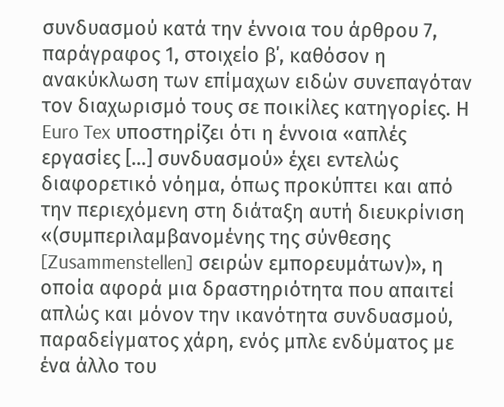συνδυασμού κατά την έννοια του άρθρου 7, παράγραφος 1, στοιχείο β΄, καθόσον η ανακύκλωση των επίμαχων ειδών συνεπαγόταν τον διαχωρισμό τους σε ποικίλες κατηγορίες. Η Euro Tex υποστηρίζει ότι η έννοια «απλές εργασίες […] συνδυασμού» έχει εντελώς διαφορετικό νόημα, όπως προκύπτει και από την περιεχόμενη στη διάταξη αυτή διευκρίνιση «(συμπεριλαμβανομένης της σύνθεσης [Zusammenstellen] σειρών εμπορευμάτων)», η οποία αφορά μια δραστηριότητα που απαιτεί απλώς και μόνον την ικανότητα συνδυασμού, παραδείγματος χάρη, ενός μπλε ενδύματος με ένα άλλο του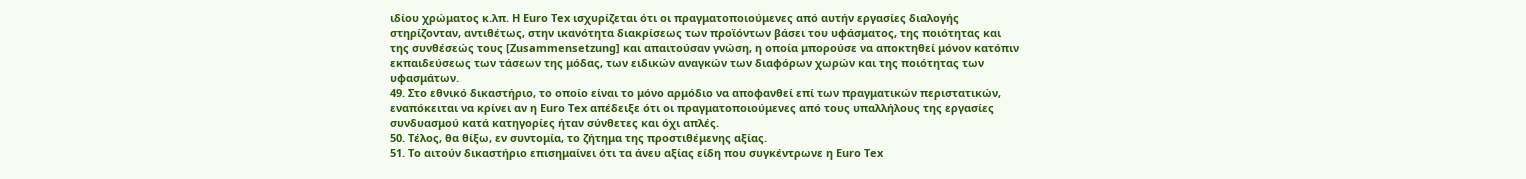ιδίου χρώματος κ.λπ. Η Euro Tex ισχυρίζεται ότι οι πραγματοποιούμενες από αυτήν εργασίες διαλογής στηρίζονταν, αντιθέτως, στην ικανότητα διακρίσεως των προϊόντων βάσει του υφάσματος, της ποιότητας και της συνθέσεώς τους [Zusammensetzung] και απαιτούσαν γνώση, η οποία μπορούσε να αποκτηθεί μόνον κατόπιν εκπαιδεύσεως των τάσεων της μόδας, των ειδικών αναγκών των διαφόρων χωρών και της ποιότητας των υφασμάτων.
49. Στο εθνικό δικαστήριο, το οποίο είναι το μόνο αρμόδιο να αποφανθεί επί των πραγματικών περιστατικών, εναπόκειται να κρίνει αν η Euro Tex απέδειξε ότι οι πραγματοποιούμενες από τους υπαλλήλους της εργασίες συνδυασμού κατά κατηγορίες ήταν σύνθετες και όχι απλές.
50. Τέλος, θα θίξω, εν συντομία, το ζήτημα της προστιθέμενης αξίας.
51. Το αιτούν δικαστήριο επισημαίνει ότι τα άνευ αξίας είδη που συγκέντρωνε η Euro Tex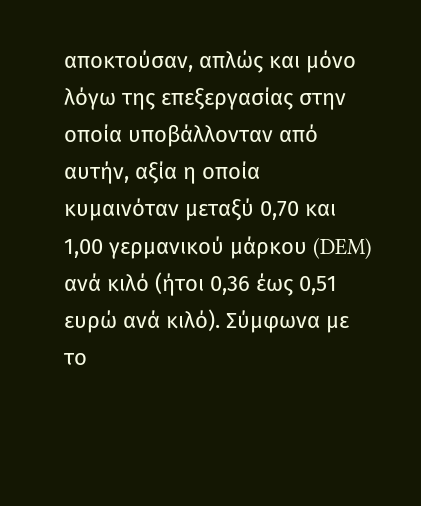αποκτούσαν, απλώς και μόνο λόγω της επεξεργασίας στην οποία υποβάλλονταν από αυτήν, αξία η οποία κυμαινόταν μεταξύ 0,70 και 1,00 γερμανικού μάρκου (DEM) ανά κιλό (ήτοι 0,36 έως 0,51 ευρώ ανά κιλό). Σύμφωνα με το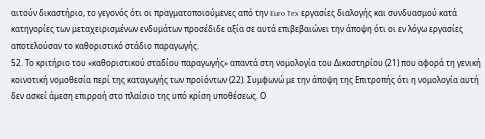αιτούν δικαστήριο, το γεγονός ότι οι πραγματοποιούμενες από την Euro Tex εργασίες διαλογής και συνδυασμού κατά κατηγορίες των μεταχειρισμένων ενδυμάτων προσέδιδε αξία σε αυτά επιβεβαιώνει την άποψη ότι οι εν λόγω εργασίες αποτελούσαν το καθοριστικό στάδιο παραγωγής.
52. Το κριτήριο του «καθοριστικού σταδίου παραγωγής» απαντά στη νομολογία του Δικαστηρίου (21) που αφορά τη γενική κοινοτική νομοθεσία περί της καταγωγής των προϊόντων (22). Συμφωνώ με την άποψη της Επιτροπής ότι η νομολογία αυτή δεν ασκεί άμεση επιρροή στο πλαίσιο της υπό κρίση υποθέσεως. Ο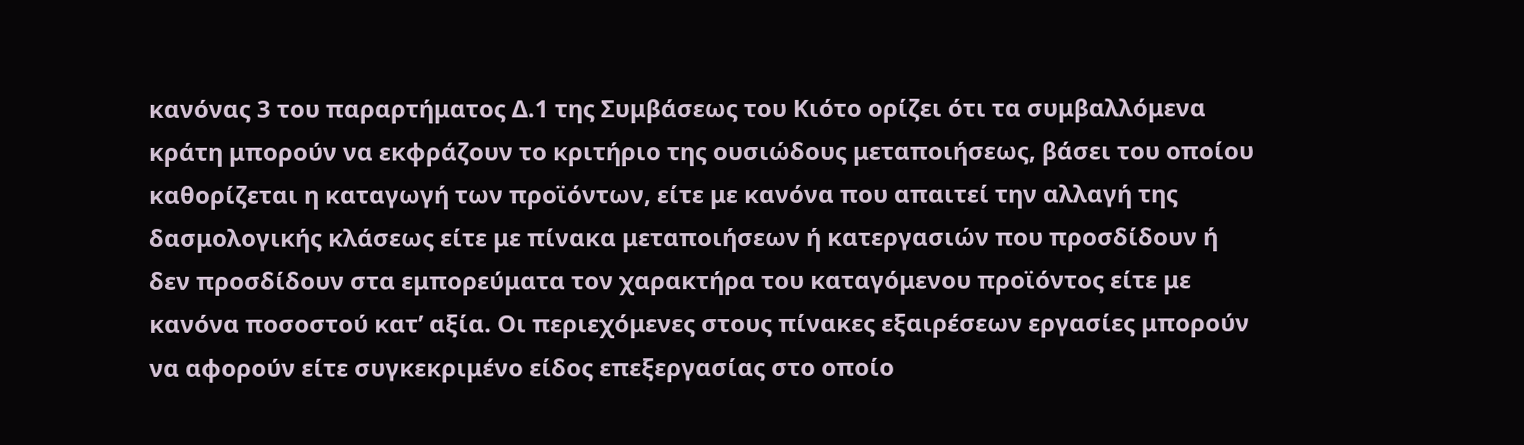κανόνας 3 του παραρτήματος Δ.1 της Συμβάσεως του Κιότο ορίζει ότι τα συμβαλλόμενα κράτη μπορούν να εκφράζουν το κριτήριο της ουσιώδους μεταποιήσεως, βάσει του οποίου καθορίζεται η καταγωγή των προϊόντων, είτε με κανόνα που απαιτεί την αλλαγή της δασμολογικής κλάσεως είτε με πίνακα μεταποιήσεων ή κατεργασιών που προσδίδουν ή δεν προσδίδουν στα εμπορεύματα τον χαρακτήρα του καταγόμενου προϊόντος είτε με κανόνα ποσοστού κατ’ αξία. Οι περιεχόμενες στους πίνακες εξαιρέσεων εργασίες μπορούν να αφορούν είτε συγκεκριμένο είδος επεξεργασίας στο οποίο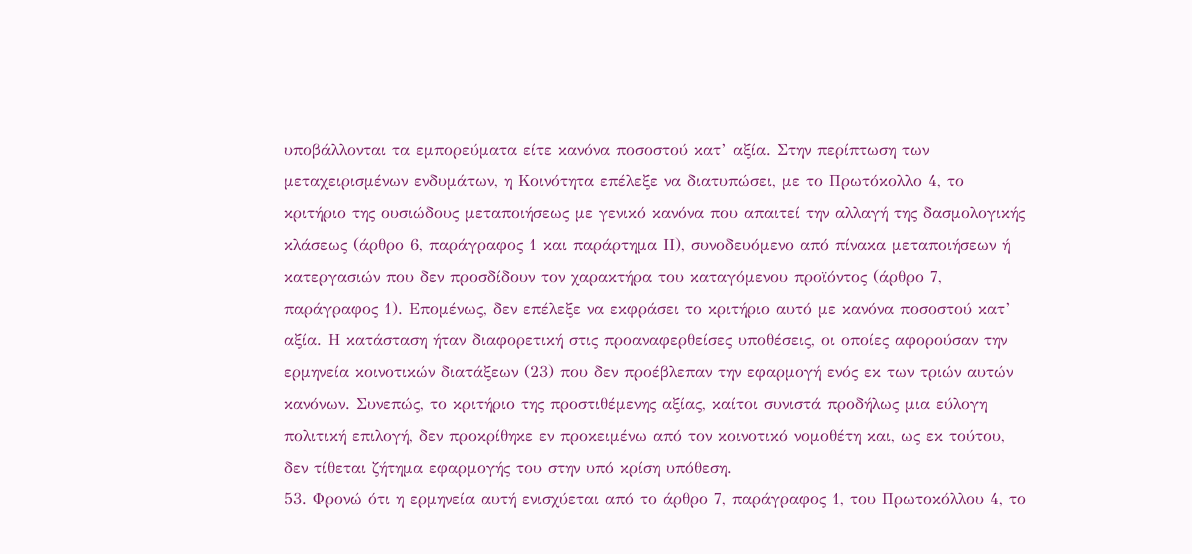υποβάλλονται τα εμπορεύματα είτε κανόνα ποσοστού κατ’ αξία. Στην περίπτωση των μεταχειρισμένων ενδυμάτων, η Κοινότητα επέλεξε να διατυπώσει, με το Πρωτόκολλο 4, το κριτήριο της ουσιώδους μεταποιήσεως με γενικό κανόνα που απαιτεί την αλλαγή της δασμολογικής κλάσεως (άρθρο 6, παράγραφος 1 και παράρτημα ΙΙ), συνοδευόμενο από πίνακα μεταποιήσεων ή κατεργασιών που δεν προσδίδουν τον χαρακτήρα του καταγόμενου προϊόντος (άρθρο 7, παράγραφος 1). Επομένως, δεν επέλεξε να εκφράσει το κριτήριο αυτό με κανόνα ποσοστού κατ’ αξία. Η κατάσταση ήταν διαφορετική στις προαναφερθείσες υποθέσεις, οι οποίες αφορούσαν την ερμηνεία κοινοτικών διατάξεων (23) που δεν προέβλεπαν την εφαρμογή ενός εκ των τριών αυτών κανόνων. Συνεπώς, το κριτήριο της προστιθέμενης αξίας, καίτοι συνιστά προδήλως μια εύλογη πολιτική επιλογή, δεν προκρίθηκε εν προκειμένω από τον κοινοτικό νομοθέτη και, ως εκ τούτου, δεν τίθεται ζήτημα εφαρμογής του στην υπό κρίση υπόθεση.
53. Φρονώ ότι η ερμηνεία αυτή ενισχύεται από το άρθρο 7, παράγραφος 1, του Πρωτοκόλλου 4, το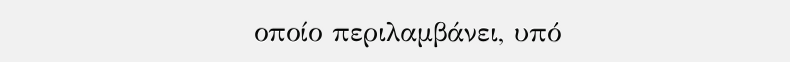οποίο περιλαμβάνει, υπό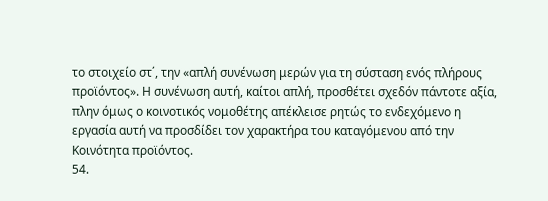το στοιχείο στ΄, την «απλή συνένωση μερών για τη σύσταση ενός πλήρους προϊόντος». Η συνένωση αυτή, καίτοι απλή, προσθέτει σχεδόν πάντοτε αξία, πλην όμως ο κοινοτικός νομοθέτης απέκλεισε ρητώς το ενδεχόμενο η εργασία αυτή να προσδίδει τον χαρακτήρα του καταγόμενου από την Κοινότητα προϊόντος.
54.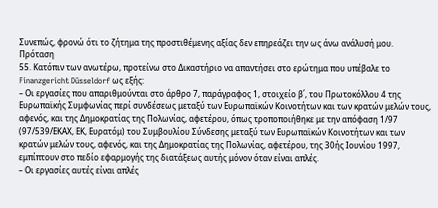Συνεπώς, φρονώ ότι το ζήτημα της προστιθέμενης αξίας δεν επηρεάζει την ως άνω ανάλυσή μου.
Πρόταση
55. Κατόπιν των ανωτέρω, προτείνω στο Δικαστήριο να απαντήσει στο ερώτημα που υπέβαλε το Finanzgericht Düsseldorf ως εξής:
– Οι εργασίες που απαριθμούνται στο άρθρο 7, παράγραφος 1, στοιχείο β΄, του Πρωτοκόλλου 4 της Ευρωπαϊκής Συμφωνίας περί συνδέσεως μεταξύ των Ευρωπαϊκών Κοινοτήτων και των κρατών μελών τους, αφενός, και της Δημοκρατίας της Πολωνίας, αφετέρου, όπως τροποποιήθηκε με την απόφαση 1/97 (97/539/ΕΚΑΧ, ΕΚ, Ευρατόμ) του Συμβουλίου Σύνδεσης μεταξύ των Ευρωπαϊκών Κοινοτήτων και των κρατών μελών τους, αφενός, και της Δημοκρατίας της Πολωνίας, αφετέρου, της 30ής Ιουνίου 1997, εμπίπτουν στο πεδίο εφαρμογής της διατάξεως αυτής μόνον όταν είναι απλές.
– Οι εργασίες αυτές είναι απλές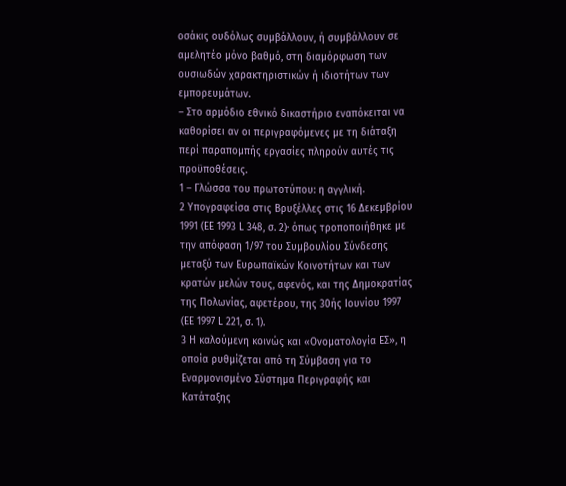οσάκις ουδόλως συμβάλλουν, ή συμβάλλουν σε αμελητέο μόνο βαθμό, στη διαμόρφωση των ουσιωδών χαρακτηριστικών ή ιδιοτήτων των εμπορευμάτων.
– Στο αρμόδιο εθνικό δικαστήριο εναπόκειται να καθορίσει αν οι περιγραφόμενες με τη διάταξη περί παραπομπής εργασίες πληρούν αυτές τις προϋποθέσεις.
1 – Γλώσσα του πρωτοτύπου: η αγγλική.
2 Υπογραφείσα στις Βρυξέλλες στις 16 Δεκεμβρίου 1991 (ΕΕ 1993 L 348, σ. 2)· όπως τροποποιήθηκε με την απόφαση 1/97 του Συμβουλίου Σύνδεσης μεταξύ των Ευρωπαϊκών Κοινοτήτων και των κρατών μελών τους, αφενός, και της Δημοκρατίας της Πολωνίας, αφετέρου, της 30ής Ιουνίου 1997 (ΕΕ 1997 L 221, σ. 1).
3 Η καλούμενη κοινώς και «Ονοματολογία ΕΣ», η οποία ρυθμίζεται από τη Σύμβαση για το Εναρμονισμένο Σύστημα Περιγραφής και Κατάταξης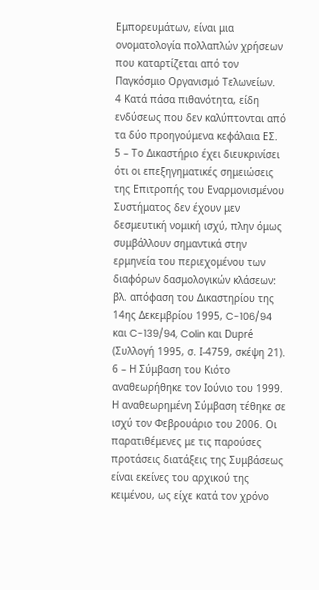Εμπορευμάτων, είναι μια ονοματολογία πολλαπλών χρήσεων που καταρτίζεται από τον Παγκόσμιο Οργανισμό Τελωνείων.
4 Κατά πάσα πιθανότητα, είδη ενδύσεως που δεν καλύπτονται από τα δύο προηγούμενα κεφάλαια ΕΣ.
5 – Το Δικαστήριο έχει διευκρινίσει ότι οι επεξηγηματικές σημειώσεις της Επιτροπής του Εναρμονισμένου Συστήματος δεν έχουν μεν δεσμευτική νομική ισχύ, πλην όμως συμβάλλουν σημαντικά στην ερμηνεία του περιεχομένου των διαφόρων δασμολογικών κλάσεων: βλ. απόφαση του Δικαστηρίου της 14ης Δεκεμβρίου 1995, C-106/94 και C-139/94, Colin και Dupré (Συλλογή 1995, σ. Ι-4759, σκέψη 21).
6 – Η Σύμβαση του Κιότο αναθεωρήθηκε τον Ιούνιο του 1999. Η αναθεωρημένη Σύμβαση τέθηκε σε ισχύ τον Φεβρουάριο του 2006. Οι παρατιθέμενες με τις παρούσες προτάσεις διατάξεις της Συμβάσεως είναι εκείνες του αρχικού της κειμένου, ως είχε κατά τον χρόνο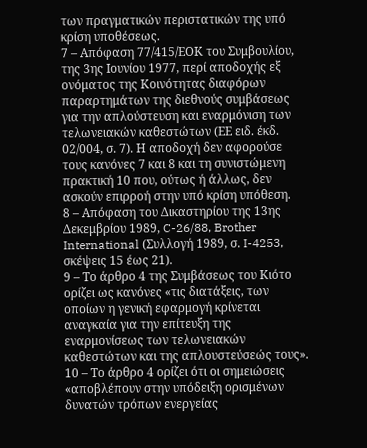των πραγματικών περιστατικών της υπό κρίση υποθέσεως.
7 – Απόφαση 77/415/ΕΟΚ του Συμβουλίου, της 3ης Ιουνίου 1977, περί αποδοχής εξ ονόματος της Κοινότητας διαφόρων παραρτημάτων της διεθνούς συμβάσεως για την απλούστευση και εναρμόνιση των τελωνειακών καθεστώτων (ΕΕ ειδ. έκδ. 02/004, σ. 7). Η αποδοχή δεν αφορούσε τους κανόνες 7 και 8 και τη συνιστώμενη πρακτική 10 που, ούτως ή άλλως, δεν ασκούν επιρροή στην υπό κρίση υπόθεση.
8 – Απόφαση του Δικαστηρίου της 13ης Δεκεμβρίου 1989, C-26/88, Brother International (Συλλογή 1989, σ. I-4253, σκέψεις 15 έως 21).
9 – Το άρθρο 4 της Συμβάσεως του Κιότο ορίζει ως κανόνες «τις διατάξεις, των οποίων η γενική εφαρμογή κρίνεται αναγκαία για την επίτευξη της εναρμονίσεως των τελωνειακών καθεστώτων και της απλουστεύσεώς τους».
10 – Το άρθρο 4 ορίζει ότι οι σημειώσεις «αποβλέπουν στην υπόδειξη ορισμένων δυνατών τρόπων ενεργείας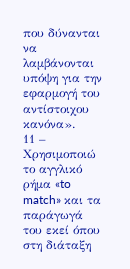που δύνανται να λαμβάνονται υπόψη για την εφαρμογή του αντίστοιχου κανόνα».
11 – Χρησιμοποιώ το αγγλικό ρήμα «to match» και τα παράγωγά του εκεί όπου στη διάταξη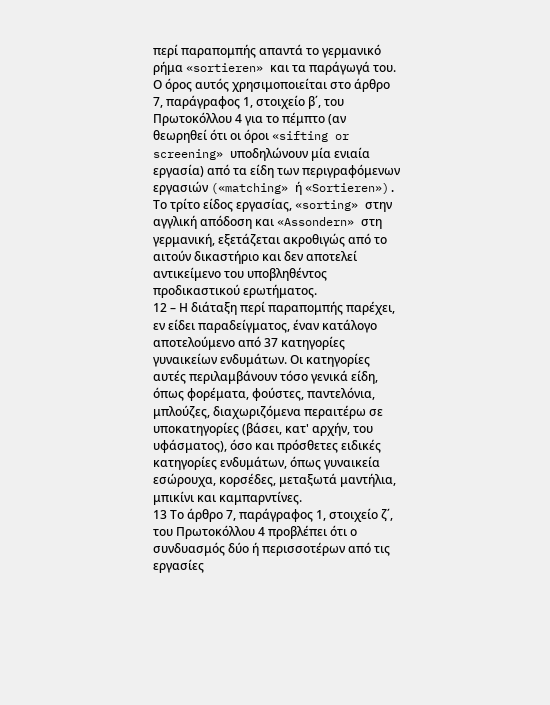περί παραπομπής απαντά το γερμανικό ρήμα «sortieren» και τα παράγωγά του. Ο όρος αυτός χρησιμοποιείται στο άρθρο 7, παράγραφος 1, στοιχείο β΄, του Πρωτοκόλλου 4 για το πέμπτο (αν θεωρηθεί ότι οι όροι «sifting or screening» υποδηλώνουν μία ενιαία εργασία) από τα είδη των περιγραφόμενων εργασιών («matching» ή «Sortieren»). Το τρίτο είδος εργασίας, «sorting» στην αγγλική απόδοση και «Assondern» στη γερμανική, εξετάζεται ακροθιγώς από το αιτούν δικαστήριο και δεν αποτελεί αντικείμενο του υποβληθέντος προδικαστικού ερωτήματος.
12 – Η διάταξη περί παραπομπής παρέχει, εν είδει παραδείγματος, έναν κατάλογο αποτελούμενο από 37 κατηγορίες γυναικείων ενδυμάτων. Οι κατηγορίες αυτές περιλαμβάνουν τόσο γενικά είδη, όπως φορέματα, φούστες, παντελόνια, μπλούζες, διαχωριζόμενα περαιτέρω σε υποκατηγορίες (βάσει, κατ' αρχήν, του υφάσματος), όσο και πρόσθετες ειδικές κατηγορίες ενδυμάτων, όπως γυναικεία εσώρουχα, κορσέδες, μεταξωτά μαντήλια, μπικίνι και καμπαρντίνες.
13 Το άρθρο 7, παράγραφος 1, στοιχείο ζ΄, του Πρωτοκόλλου 4 προβλέπει ότι ο συνδυασμός δύο ή περισσοτέρων από τις εργασίες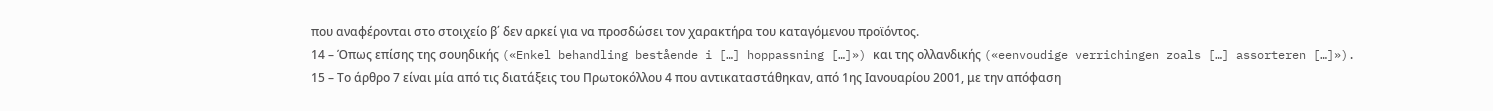που αναφέρονται στο στοιχείο β΄ δεν αρκεί για να προσδώσει τον χαρακτήρα του καταγόμενου προϊόντος.
14 – Όπως επίσης της σουηδικής («Enkel behandling bestående i […] hoppassning […]») και της ολλανδικής («eenvoudige verrichingen zoals […] assorteren […]»).
15 – Το άρθρο 7 είναι μία από τις διατάξεις του Πρωτοκόλλου 4 που αντικαταστάθηκαν, από 1ης Ιανουαρίου 2001, με την απόφαση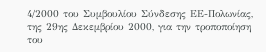4/2000 του Συμβουλίου Σύνδεσης ΕΕ-Πολωνίας, της 29ης Δεκεμβρίου 2000, για την τροποποίηση του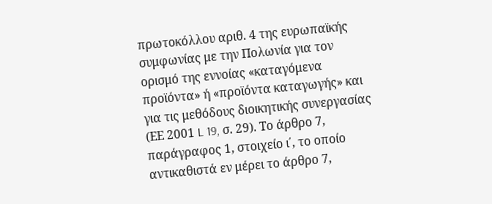πρωτοκόλλου αριθ. 4 της ευρωπαϊκής συμφωνίας με την Πολωνία για τον ορισμό της εννοίας «καταγόμενα προϊόντα» ή «προϊόντα καταγωγής» και για τις μεθόδους διοικητικής συνεργασίας (ΕΕ 2001 L 19, σ. 29). Το άρθρο 7, παράγραφος 1, στοιχείο ι΄, το οποίο αντικαθιστά εν μέρει το άρθρο 7,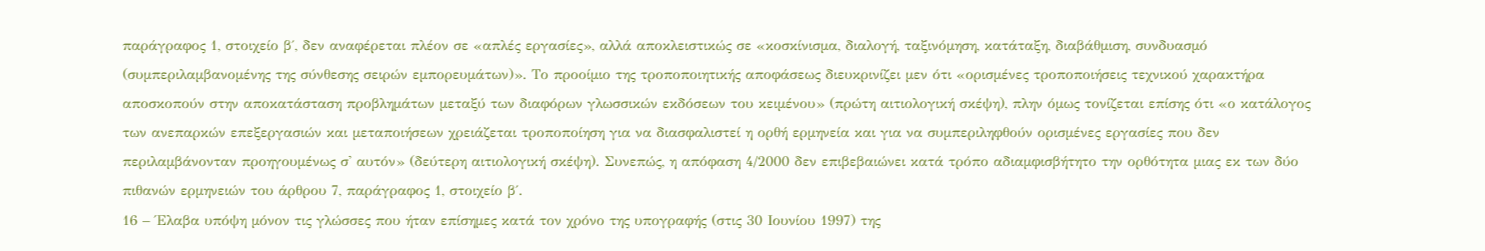παράγραφος 1, στοιχείο β΄, δεν αναφέρεται πλέον σε «απλές εργασίες», αλλά αποκλειστικώς σε «κοσκίνισμα, διαλογή, ταξινόμηση, κατάταξη, διαβάθμιση, συνδυασμό (συμπεριλαμβανομένης της σύνθεσης σειρών εμπορευμάτων)». Το προοίμιο της τροποποιητικής αποφάσεως διευκρινίζει μεν ότι «ορισμένες τροποποιήσεις τεχνικού χαρακτήρα αποσκοπούν στην αποκατάσταση προβλημάτων μεταξύ των διαφόρων γλωσσικών εκδόσεων του κειμένου» (πρώτη αιτιολογική σκέψη), πλην όμως τονίζεται επίσης ότι «ο κατάλογος των ανεπαρκών επεξεργασιών και μεταποιήσεων χρειάζεται τροποποίηση για να διασφαλιστεί η ορθή ερμηνεία και για να συμπεριληφθούν ορισμένες εργασίες που δεν περιλαμβάνονταν προηγουμένως σ' αυτόν» (δεύτερη αιτιολογική σκέψη). Συνεπώς, η απόφαση 4/2000 δεν επιβεβαιώνει κατά τρόπο αδιαμφισβήτητο την ορθότητα μιας εκ των δύο πιθανών ερμηνειών του άρθρου 7, παράγραφος 1, στοιχείο β΄.
16 – Έλαβα υπόψη μόνον τις γλώσσες που ήταν επίσημες κατά τον χρόνο της υπογραφής (στις 30 Ιουνίου 1997) της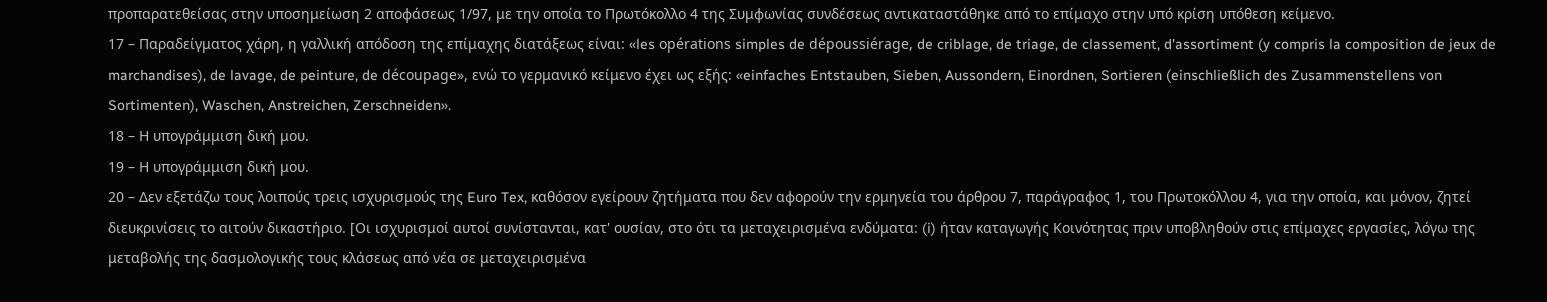προπαρατεθείσας στην υποσημείωση 2 αποφάσεως 1/97, με την οποία το Πρωτόκολλο 4 της Συμφωνίας συνδέσεως αντικαταστάθηκε από το επίμαχο στην υπό κρίση υπόθεση κείμενο.
17 – Παραδείγματος χάρη, η γαλλική απόδοση της επίμαχης διατάξεως είναι: «les opérations simples de dépoussiérage, de criblage, de triage, de classement, d'assortiment (y compris la composition de jeux de marchandises), de lavage, de peinture, de découpage», ενώ το γερμανικό κείμενο έχει ως εξής: «einfaches Entstauben, Sieben, Aussondern, Einordnen, Sortieren (einschließlich des Zusammenstellens von Sortimenten), Waschen, Anstreichen, Zerschneiden».
18 – Η υπογράμμιση δική μου.
19 – Η υπογράμμιση δική μου.
20 – Δεν εξετάζω τους λοιπούς τρεις ισχυρισμούς της Euro Tex, καθόσον εγείρουν ζητήματα που δεν αφορούν την ερμηνεία του άρθρου 7, παράγραφος 1, του Πρωτοκόλλου 4, για την οποία, και μόνον, ζητεί διευκρινίσεις το αιτούν δικαστήριο. [Οι ισχυρισμοί αυτοί συνίστανται, κατ' ουσίαν, στο ότι τα μεταχειρισμένα ενδύματα: (i) ήταν καταγωγής Κοινότητας πριν υποβληθούν στις επίμαχες εργασίες, λόγω της μεταβολής της δασμολογικής τους κλάσεως από νέα σε μεταχειρισμένα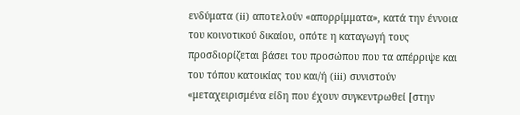ενδύματα (ii) αποτελούν «απορρίμματα», κατά την έννοια του κοινοτικού δικαίου, οπότε η καταγωγή τους προσδιορίζεται βάσει του προσώπου που τα απέρριψε και του τόπου κατοικίας του και/ή (iii) συνιστούν «μεταχειρισμένα είδη που έχουν συγκεντρωθεί [στην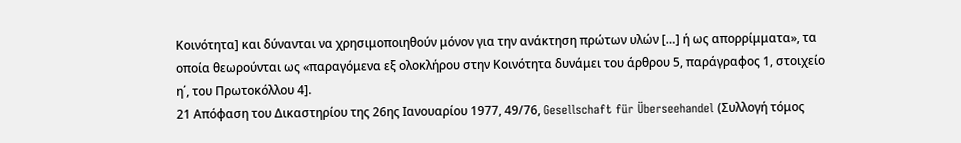Κοινότητα] και δύνανται να χρησιμοποιηθούν μόνον για την ανάκτηση πρώτων υλών […] ή ως απορρίμματα», τα οποία θεωρούνται ως «παραγόμενα εξ ολοκλήρου στην Κοινότητα δυνάμει του άρθρου 5, παράγραφος 1, στοιχείο η΄, του Πρωτοκόλλου 4].
21 Απόφαση του Δικαστηρίου της 26ης Ιανουαρίου 1977, 49/76, Gesellschaft für Überseehandel (Συλλογή τόμος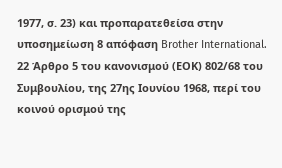1977, σ. 23) και προπαρατεθείσα στην υποσημείωση 8 απόφαση Brother International.
22 Άρθρο 5 του κανονισμού (ΕΟΚ) 802/68 του Συμβουλίου, της 27ης Ιουνίου 1968, περί του κοινού ορισμού της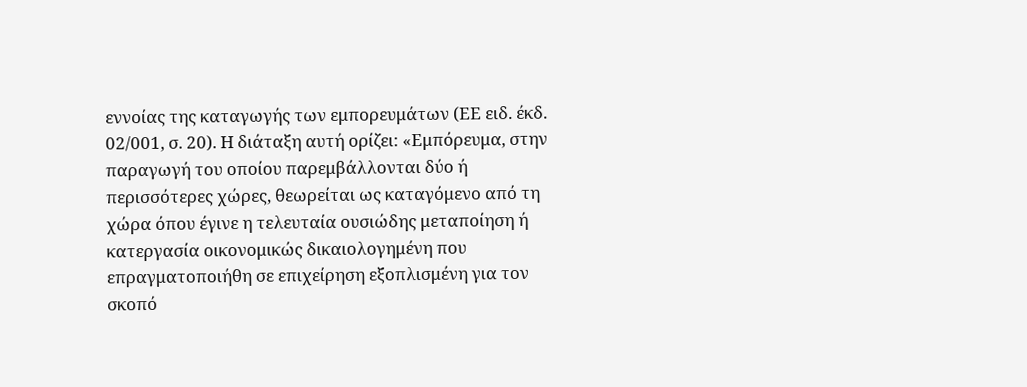εννοίας της καταγωγής των εμπορευμάτων (ΕΕ ειδ. έκδ. 02/001, σ. 20). Η διάταξη αυτή ορίζει: «Εμπόρευμα, στην παραγωγή του οποίου παρεμβάλλονται δύο ή περισσότερες χώρες, θεωρείται ως καταγόμενο από τη χώρα όπου έγινε η τελευταία ουσιώδης μεταποίηση ή κατεργασία οικονομικώς δικαιολογημένη που επραγματοποιήθη σε επιχείρηση εξοπλισμένη για τον σκοπό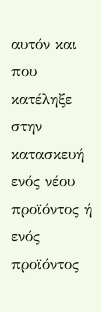αυτόν και που κατέληξε στην κατασκευή ενός νέου προϊόντος ή ενός προϊόντος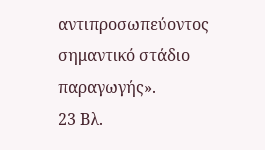αντιπροσωπεύοντος σημαντικό στάδιο παραγωγής».
23 Βλ.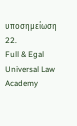υποσημείωση 22.
Full & Egal Universal Law Academy